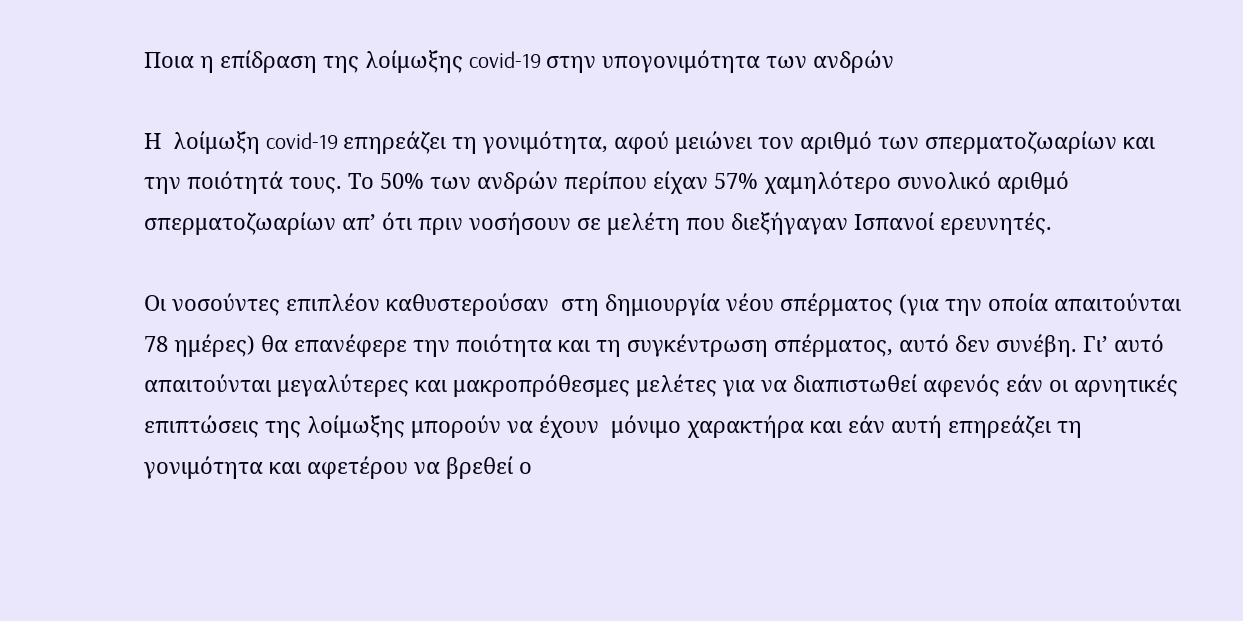Ποια η επίδραση της λοίμωξης covid-19 στην υπογονιμότητα των ανδρών

Η  λοίμωξη covid-19 επηρεάζει τη γονιμότητα, αφού μειώνει τον αριθμό των σπερματοζωαρίων και την ποιότητά τους. Το 50% των ανδρών περίπου είχαν 57% χαμηλότερο συνολικό αριθμό σπερματοζωαρίων απ’ ότι πριν νοσήσουν σε μελέτη που διεξήγαγαν Ισπανοί ερευνητές.

Οι νοσούντες επιπλέον καθυστερούσαν  στη δημιουργία νέου σπέρματος (για την οποία απαιτούνται 78 ημέρες) θα επανέφερε την ποιότητα και τη συγκέντρωση σπέρματος, αυτό δεν συνέβη. Γι’ αυτό απαιτούνται μεγαλύτερες και μακροπρόθεσμες μελέτες για να διαπιστωθεί αφενός εάν οι αρνητικές επιπτώσεις της λοίμωξης μπορούν να έχουν  μόνιμο χαρακτήρα και εάν αυτή επηρεάζει τη γονιμότητα και αφετέρου να βρεθεί ο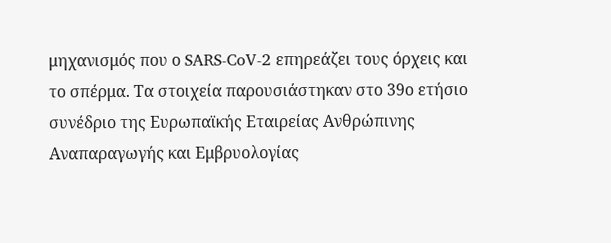μηχανισμός που ο SARS-CoV-2 επηρεάζει τους όρχεις και το σπέρμα. Τα στοιχεία παρουσιάστηκαν στο 39ο ετήσιο συνέδριο της Ευρωπαϊκής Εταιρείας Ανθρώπινης Αναπαραγωγής και Εμβρυολογίας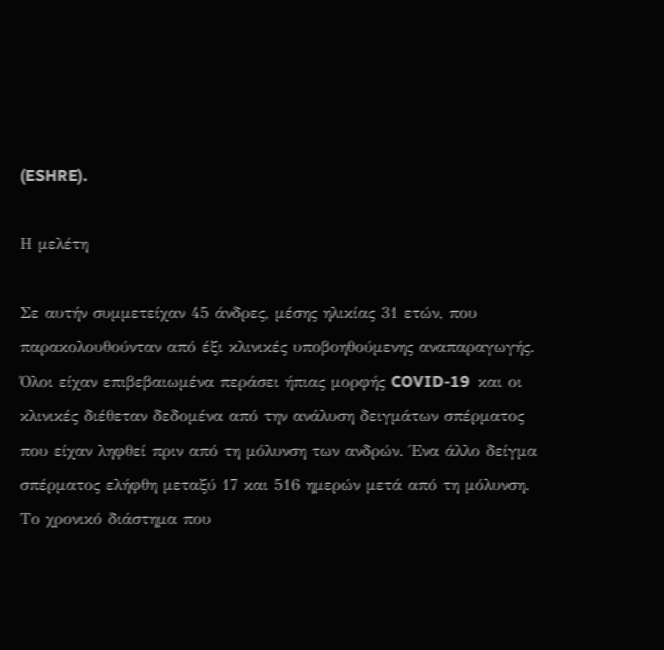(ESHRE).

Η μελέτη

Σε αυτήν συμμετείχαν 45 άνδρες, μέσης ηλικίας 31 ετών, που παρακολουθούνταν από έξι κλινικές υποβοηθούμενης αναπαραγωγής. Όλοι είχαν επιβεβαιωμένα περάσει ήπιας μορφής COVID-19  και οι κλινικές διέθεταν δεδομένα από την ανάλυση δειγμάτων σπέρματος που είχαν ληφθεί πριν από τη μόλυνση των ανδρών. Ένα άλλο δείγμα σπέρματος ελήφθη μεταξύ 17 και 516 ημερών μετά από τη μόλυνση. Το χρονικό διάστημα που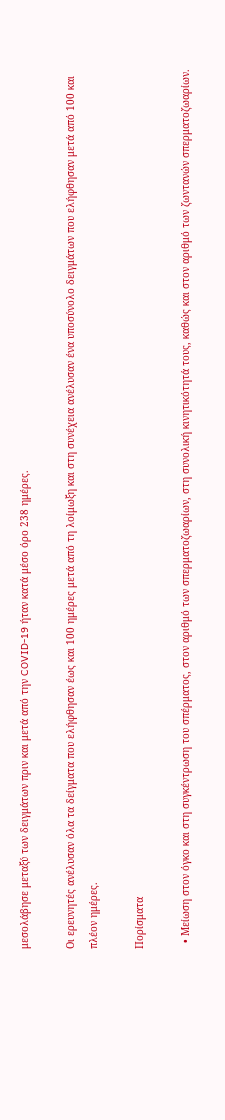μεσολάβησε μεταξύ των δειγμάτων πριν και μετά από την COVID-19 ήταν κατά μέσο όρο 238 ημέρες.

Οι ερευνητές ανέλυσαν όλα τα δείγματα που ελήφθησαν έως και 100 ημέρες μετά από τη λοίμωξη και στη συνέχεια ανέλυσαν ένα υποσύνολο δειγμάτων που ελήφθησαν μετά από 100 και πλέον ημέρες.

Πορίσματα

  • Μείωση στον όγκο και στη συγκέντρωση του σπέρματος, στον αριθμό των σπερματοζωαρίων, στη συνολική κινητικότητά τους, καθώς και στον αριθμό των ζωντανών σπερματοζωαρίων.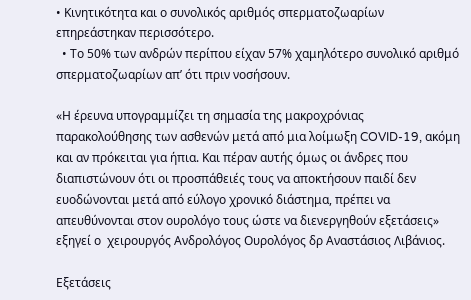• Κινητικότητα και ο συνολικός αριθμός σπερματοζωαρίων επηρεάστηκαν περισσότερο.
  • Το 50% των ανδρών περίπου είχαν 57% χαμηλότερο συνολικό αριθμό σπερματοζωαρίων απ’ ότι πριν νοσήσουν.

«Η έρευνα υπογραμμίζει τη σημασία της μακροχρόνιας παρακολούθησης των ασθενών μετά από μια λοίμωξη COVID-19, ακόμη και αν πρόκειται για ήπια. Και πέραν αυτής όμως οι άνδρες που διαπιστώνουν ότι οι προσπάθειές τους να αποκτήσουν παιδί δεν ευοδώνονται μετά από εύλογο χρονικό διάστημα, πρέπει να απευθύνονται στον ουρολόγο τους ώστε να διενεργηθούν εξετάσεις» εξηγεί ο  χειρουργός Ανδρολόγος Ουρολόγος δρ Αναστάσιος Λιβάνιος.

Εξετάσεις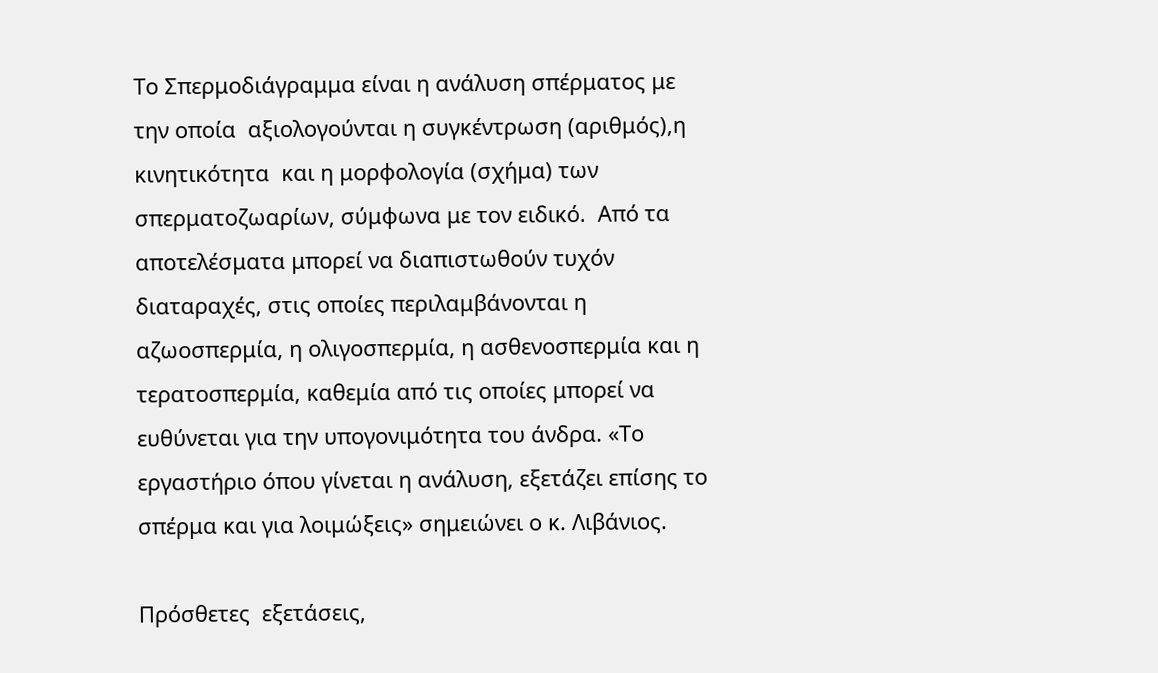Το Σπερμοδιάγραμμα είναι η ανάλυση σπέρματος με την οποία  αξιολογούνται η συγκέντρωση (αριθμός),η κινητικότητα  και η μορφολογία (σχήμα) των σπερματοζωαρίων, σύμφωνα με τον ειδικό.  Από τα αποτελέσματα μπορεί να διαπιστωθούν τυχόν διαταραχές, στις οποίες περιλαμβάνονται η αζωοσπερμία, η ολιγοσπερμία, η ασθενοσπερμία και η τερατοσπερμία, καθεμία από τις οποίες μπορεί να ευθύνεται για την υπογονιμότητα του άνδρα. «Το εργαστήριο όπου γίνεται η ανάλυση, εξετάζει επίσης το σπέρμα και για λοιμώξεις» σημειώνει ο κ. Λιβάνιος.

Πρόσθετες  εξετάσεις,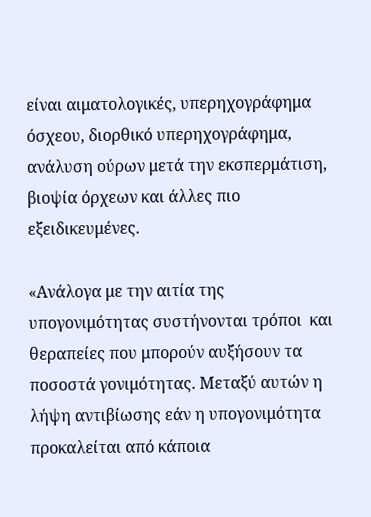είναι αιματολογικές, υπερηχογράφημα όσχεου, διορθικό υπερηχογράφημα, ανάλυση ούρων μετά την εκσπερμάτιση, βιοψία όρχεων και άλλες πιο εξειδικευμένες.

«Ανάλογα με την αιτία της υπογονιμότητας συστήνονται τρόποι  και θεραπείες που μπορούν αυξήσουν τα ποσοστά γονιμότητας. Μεταξύ αυτών η λήψη αντιβίωσης εάν η υπογονιμότητα προκαλείται από κάποια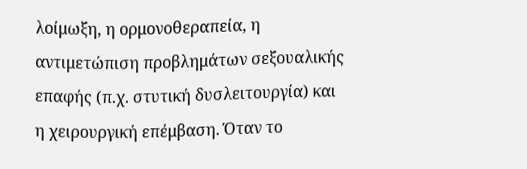λοίμωξη, η ορμονοθεραπεία, η αντιμετώπιση προβλημάτων σεξουαλικής επαφής (π.χ. στυτική δυσλειτουργία) και η χειρουργική επέμβαση. Όταν το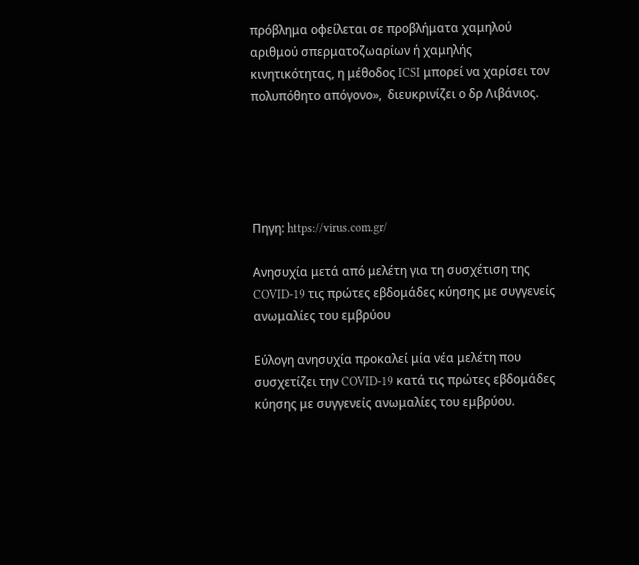πρόβλημα οφείλεται σε προβλήματα χαμηλού αριθμού σπερματοζωαρίων ή χαμηλής κινητικότητας, η μέθοδος ICSI μπορεί να χαρίσει τον πολυπόθητο απόγονο»,  διευκρινίζει ο δρ Λιβάνιος.





Πηγη: https://virus.com.gr/

Ανησυχία μετά από μελέτη για τη συσχέτιση της COVID-19 τις πρώτες εβδομάδες κύησης με συγγενείς ανωμαλίες του εμβρύου

Εύλογη ανησυχία προκαλεί μία νέα μελέτη που συσχετίζει την COVID-19 κατά τις πρώτες εβδομάδες κύησης με συγγενείς ανωμαλίες του εμβρύου.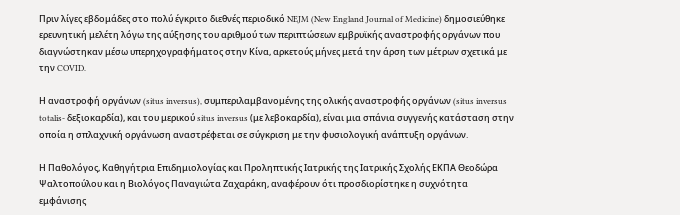Πριν λίγες εβδομάδες στο πολύ έγκριτο διεθνές περιοδικό NEJM (New England Journal of Medicine) δημοσιεύθηκε ερευνητική μελέτη λόγω της αύξησης του αριθμού των περιπτώσεων εμβρυϊκής αναστροφής οργάνων που διαγνώστηκαν μέσω υπερηχογραφήματος στην Κίνα, αρκετούς μήνες μετά την άρση των μέτρων σχετικά με την COVID.

Η αναστροφή οργάνων (situs inversus), συμπεριλαμβανομένης της ολικής αναστροφής οργάνων (situs inversus totalis- δεξιοκαρδία), και του μερικού situs inversus (με λεβοκαρδία), είναι μια σπάνια συγγενής κατάσταση στην οποία η σπλαχνική οργάνωση αναστρέφεται σε σύγκριση με την φυσιολογική ανάπτυξη οργάνων.

Η Παθολόγος, Καθηγήτρια Επιδημιολογίας και Προληπτικής Ιατρικής της Ιατρικής Σχολής ΕΚΠΑ Θεοδώρα Ψαλτοπούλου και η Βιολόγος Παναγιώτα Ζαχαράκη, αναφέρουν ότι προσδιορίστηκε η συχνότητα εμφάνισης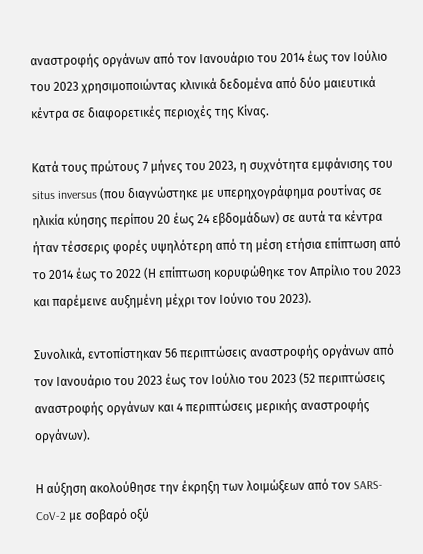αναστροφής οργάνων από τον Ιανουάριο του 2014 έως τον Ιούλιο του 2023 χρησιμοποιώντας κλινικά δεδομένα από δύο μαιευτικά κέντρα σε διαφορετικές περιοχές της Κίνας.

Κατά τους πρώτους 7 μήνες του 2023, η συχνότητα εμφάνισης του situs inversus (που διαγνώστηκε με υπερηχογράφημα ρουτίνας σε ηλικία κύησης περίπου 20 έως 24 εβδομάδων) σε αυτά τα κέντρα ήταν τέσσερις φορές υψηλότερη από τη μέση ετήσια επίπτωση από το 2014 έως το 2022 (Η επίπτωση κορυφώθηκε τον Απρίλιο του 2023 και παρέμεινε αυξημένη μέχρι τον Ιούνιο του 2023).

Συνολικά, εντοπίστηκαν 56 περιπτώσεις αναστροφής οργάνων από τον Ιανουάριο του 2023 έως τον Ιούλιο του 2023 (52 περιπτώσεις αναστροφής οργάνων και 4 περιπτώσεις μερικής αναστροφής οργάνων).

Η αύξηση ακολούθησε την έκρηξη των λοιμώξεων από τον SARS-CoV-2 με σοβαρό οξύ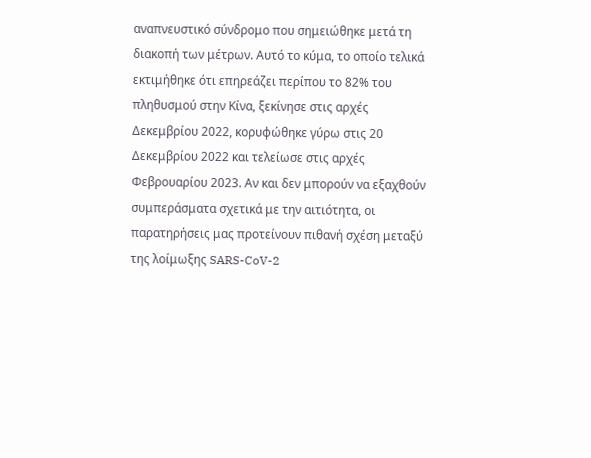αναπνευστικό σύνδρομο που σημειώθηκε μετά τη διακοπή των μέτρων. Αυτό το κύμα, το οποίο τελικά εκτιμήθηκε ότι επηρεάζει περίπου το 82% του πληθυσμού στην Κίνα, ξεκίνησε στις αρχές Δεκεμβρίου 2022, κορυφώθηκε γύρω στις 20 Δεκεμβρίου 2022 και τελείωσε στις αρχές Φεβρουαρίου 2023. Αν και δεν μπορούν να εξαχθούν συμπεράσματα σχετικά με την αιτιότητα, οι παρατηρήσεις μας προτείνουν πιθανή σχέση μεταξύ της λοίμωξης SARS-CoV-2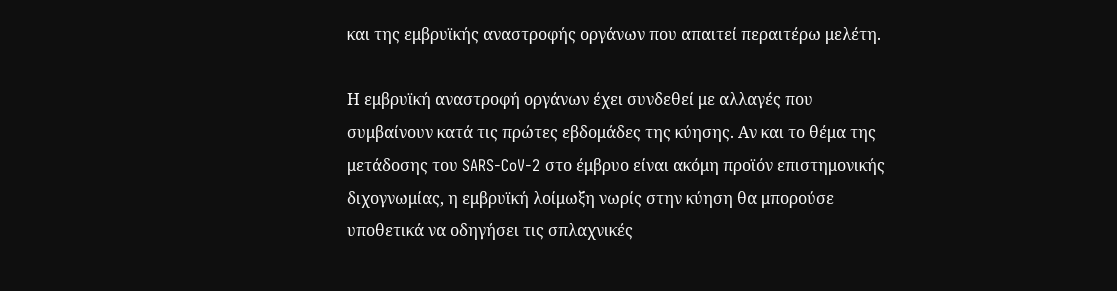και της εμβρυϊκής αναστροφής οργάνων που απαιτεί περαιτέρω μελέτη.

Η εμβρυϊκή αναστροφή οργάνων έχει συνδεθεί με αλλαγές που συμβαίνουν κατά τις πρώτες εβδομάδες της κύησης. Αν και το θέμα της μετάδοσης του SARS-CoV-2 στο έμβρυο είναι ακόμη προϊόν επιστημονικής διχογνωμίας, η εμβρυϊκή λοίμωξη νωρίς στην κύηση θα μπορούσε υποθετικά να οδηγήσει τις σπλαχνικές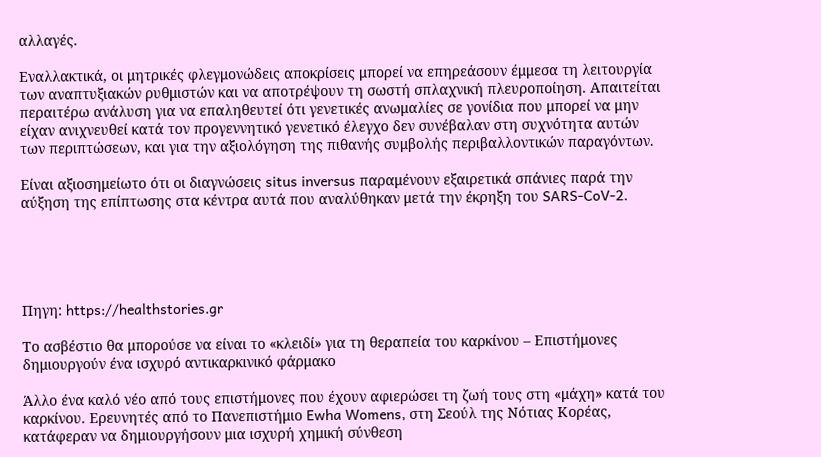αλλαγές.

Εναλλακτικά, οι μητρικές φλεγμονώδεις αποκρίσεις μπορεί να επηρεάσουν έμμεσα τη λειτουργία των αναπτυξιακών ρυθμιστών και να αποτρέψουν τη σωστή σπλαχνική πλευροποίηση. Απαιτείται περαιτέρω ανάλυση για να επαληθευτεί ότι γενετικές ανωμαλίες σε γονίδια που μπορεί να μην είχαν ανιχνευθεί κατά τον προγεννητικό γενετικό έλεγχο δεν συνέβαλαν στη συχνότητα αυτών των περιπτώσεων, και για την αξιολόγηση της πιθανής συμβολής περιβαλλοντικών παραγόντων.

Είναι αξιοσημείωτο ότι οι διαγνώσεις situs inversus παραμένουν εξαιρετικά σπάνιες παρά την αύξηση της επίπτωσης στα κέντρα αυτά που αναλύθηκαν μετά την έκρηξη του SARS-CoV-2.





Πηγη: https://healthstories.gr

Το ασβέστιο θα μπορούσε να είναι το «κλειδί» για τη θεραπεία του καρκίνου – Επιστήμονες δημιουργούν ένα ισχυρό αντικαρκινικό φάρμακο

Άλλο ένα καλό νέο από τους επιστήμονες που έχουν αφιερώσει τη ζωή τους στη «μάχη» κατά του καρκίνου. Ερευνητές από το Πανεπιστήμιο Ewha Womens, στη Σεούλ της Νότιας Κορέας, κατάφεραν να δημιουργήσουν μια ισχυρή χημική σύνθεση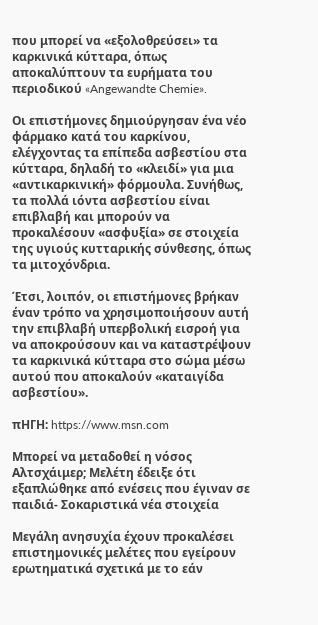που μπορεί να «εξολοθρεύσει» τα καρκινικά κύτταρα, όπως αποκαλύπτουν τα ευρήματα του περιοδικού «Angewandte Chemie».

Οι επιστήμονες δημιούργησαν ένα νέο φάρμακο κατά του καρκίνου, ελέγχοντας τα επίπεδα ασβεστίου στα κύτταρα, δηλαδή το «κλειδί» για μια «αντικαρκινική» φόρμουλα. Συνήθως, τα πολλά ιόντα ασβεστίου είναι επιβλαβή και μπορούν να προκαλέσουν «ασφυξία» σε στοιχεία της υγιούς κυτταρικής σύνθεσης, όπως τα μιτοχόνδρια.

Έτσι, λοιπόν, οι επιστήμονες βρήκαν έναν τρόπο να χρησιμοποιήσουν αυτή την επιβλαβή υπερβολική εισροή για να αποκρούσουν και να καταστρέψουν τα καρκινικά κύτταρα στο σώμα μέσω αυτού που αποκαλούν «καταιγίδα ασβεστίου».

πΗΓΗ: https://www.msn.com

Μπορεί να μεταδοθεί η νόσος Αλτσχάιμερ; Μελέτη έδειξε ότι εξαπλώθηκε από ενέσεις που έγιναν σε παιδιά- Σοκαριστικά νέα στοιχεία

Μεγάλη ανησυχία έχουν προκαλέσει επιστημονικές μελέτες που εγείρουν ερωτηματικά σχετικά με το εάν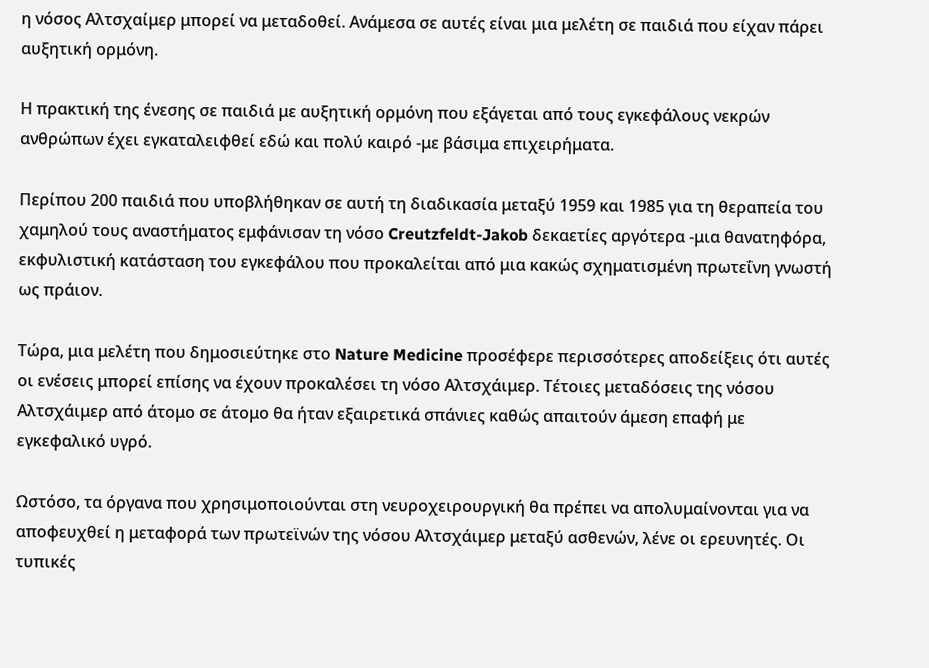η νόσος Αλτσχαίμερ μπορεί να μεταδοθεί. Ανάμεσα σε αυτές είναι μια μελέτη σε παιδιά που είχαν πάρει αυξητική ορμόνη.

Η πρακτική της ένεσης σε παιδιά με αυξητική ορμόνη που εξάγεται από τους εγκεφάλους νεκρών ανθρώπων έχει εγκαταλειφθεί εδώ και πολύ καιρό -με βάσιμα επιχειρήματα.

Περίπου 200 παιδιά που υποβλήθηκαν σε αυτή τη διαδικασία μεταξύ 1959 και 1985 για τη θεραπεία του χαμηλού τους αναστήματος εμφάνισαν τη νόσο Creutzfeldt-Jakob δεκαετίες αργότερα -μια θανατηφόρα, εκφυλιστική κατάσταση του εγκεφάλου που προκαλείται από μια κακώς σχηματισμένη πρωτεΐνη γνωστή ως πράιον.

Τώρα, μια μελέτη που δημοσιεύτηκε στο Nature Medicine προσέφερε περισσότερες αποδείξεις ότι αυτές οι ενέσεις μπορεί επίσης να έχουν προκαλέσει τη νόσο Αλτσχάιμερ. Τέτοιες μεταδόσεις της νόσου Αλτσχάιμερ από άτομο σε άτομο θα ήταν εξαιρετικά σπάνιες καθώς απαιτούν άμεση επαφή με εγκεφαλικό υγρό.

Ωστόσο, τα όργανα που χρησιμοποιούνται στη νευροχειρουργική θα πρέπει να απολυμαίνονται για να αποφευχθεί η μεταφορά των πρωτεϊνών της νόσου Αλτσχάιμερ μεταξύ ασθενών, λένε οι ερευνητές. Οι τυπικές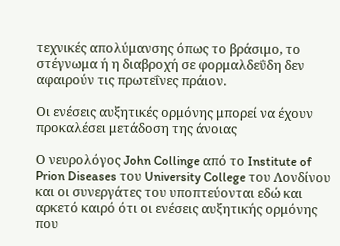τεχνικές απολύμανσης όπως το βράσιμο, το στέγνωμα ή η διαβροχή σε φορμαλδεΰδη δεν αφαιρούν τις πρωτεΐνες πράιον.

Οι ενέσεις αυξητικές ορμόνης μπορεί να έχουν προκαλέσει μετάδοση της άνοιας

Ο νευρολόγος John Collinge από το Institute of Prion Diseases του University College του Λονδίνου και οι συνεργάτες του υποπτεύονται εδώ και αρκετό καιρό ότι οι ενέσεις αυξητικής ορμόνης που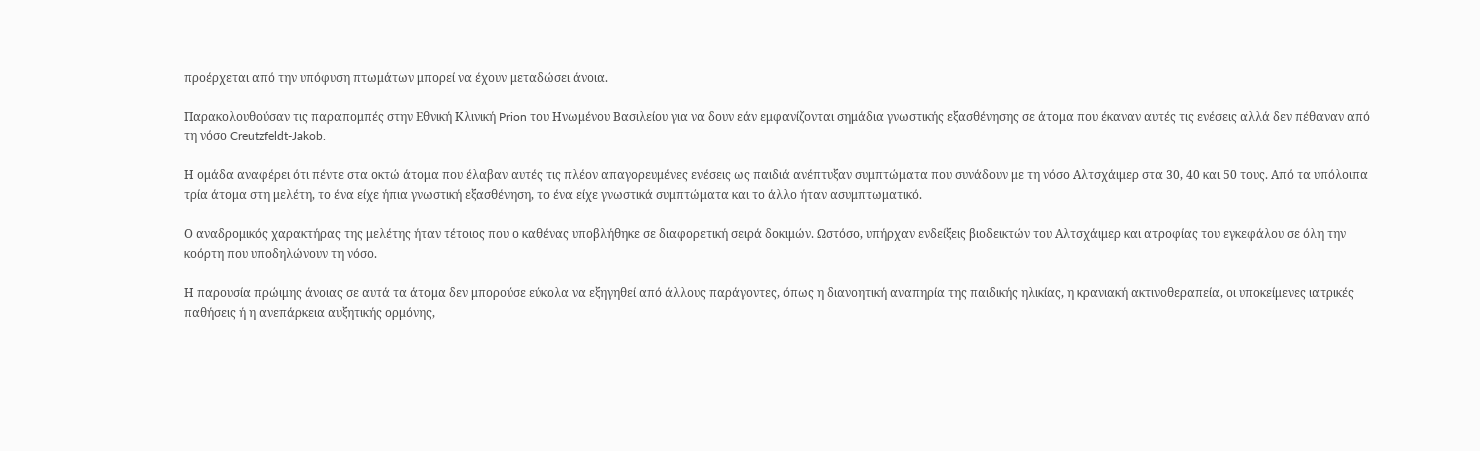προέρχεται από την υπόφυση πτωμάτων μπορεί να έχουν μεταδώσει άνοια.

Παρακολουθούσαν τις παραπομπές στην Εθνική Κλινική Prion του Ηνωμένου Βασιλείου για να δουν εάν εμφανίζονται σημάδια γνωστικής εξασθένησης σε άτομα που έκαναν αυτές τις ενέσεις αλλά δεν πέθαναν από τη νόσο Creutzfeldt-Jakob.

Η ομάδα αναφέρει ότι πέντε στα οκτώ άτομα που έλαβαν αυτές τις πλέον απαγορευμένες ενέσεις ως παιδιά ανέπτυξαν συμπτώματα που συνάδουν με τη νόσο Αλτσχάιμερ στα 30, 40 και 50 τους. Από τα υπόλοιπα τρία άτομα στη μελέτη, το ένα είχε ήπια γνωστική εξασθένηση, το ένα είχε γνωστικά συμπτώματα και το άλλο ήταν ασυμπτωματικό.

Ο αναδρομικός χαρακτήρας της μελέτης ήταν τέτοιος που ο καθένας υποβλήθηκε σε διαφορετική σειρά δοκιμών. Ωστόσο, υπήρχαν ενδείξεις βιοδεικτών του Αλτσχάιμερ και ατροφίας του εγκεφάλου σε όλη την κοόρτη που υποδηλώνουν τη νόσο.

Η παρουσία πρώιμης άνοιας σε αυτά τα άτομα δεν μπορούσε εύκολα να εξηγηθεί από άλλους παράγοντες, όπως η διανοητική αναπηρία της παιδικής ηλικίας, η κρανιακή ακτινοθεραπεία, οι υποκείμενες ιατρικές παθήσεις ή η ανεπάρκεια αυξητικής ορμόνης,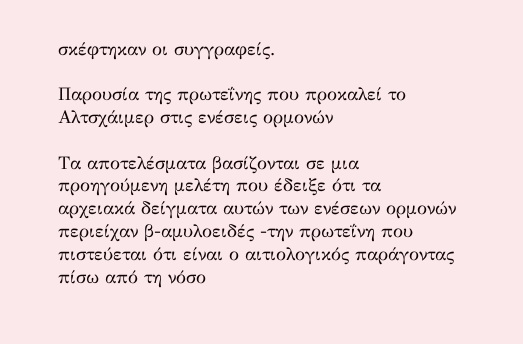σκέφτηκαν οι συγγραφείς.

Παρουσία της πρωτεΐνης που προκαλεί το Αλτσχάιμερ στις ενέσεις ορμονών

Τα αποτελέσματα βασίζονται σε μια προηγούμενη μελέτη που έδειξε ότι τα αρχειακά δείγματα αυτών των ενέσεων ορμονών περιείχαν β-αμυλοειδές -την πρωτεΐνη που πιστεύεται ότι είναι ο αιτιολογικός παράγοντας πίσω από τη νόσο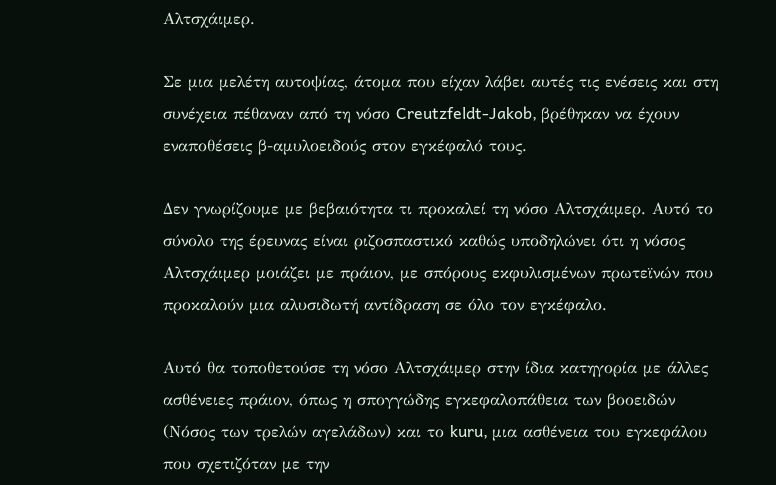Αλτσχάιμερ.

Σε μια μελέτη αυτοψίας, άτομα που είχαν λάβει αυτές τις ενέσεις και στη συνέχεια πέθαναν από τη νόσο Creutzfeldt-Jakob, βρέθηκαν να έχουν εναποθέσεις β-αμυλοειδούς στον εγκέφαλό τους.

Δεν γνωρίζουμε με βεβαιότητα τι προκαλεί τη νόσο Αλτσχάιμερ. Αυτό το σύνολο της έρευνας είναι ριζοσπαστικό καθώς υποδηλώνει ότι η νόσος Αλτσχάιμερ μοιάζει με πράιον, με σπόρους εκφυλισμένων πρωτεϊνών που προκαλούν μια αλυσιδωτή αντίδραση σε όλο τον εγκέφαλο.

Αυτό θα τοποθετούσε τη νόσο Αλτσχάιμερ στην ίδια κατηγορία με άλλες ασθένειες πράιον, όπως η σπογγώδης εγκεφαλοπάθεια των βοοειδών (Νόσος των τρελών αγελάδων) και το kuru, μια ασθένεια του εγκεφάλου που σχετιζόταν με την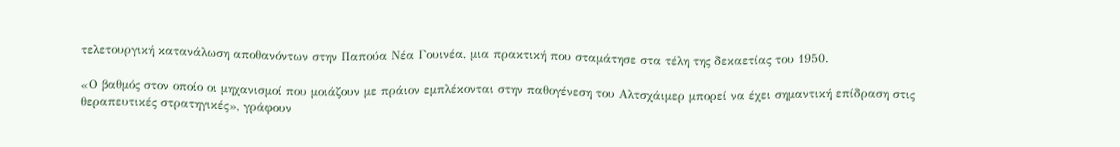τελετουργική κατανάλωση αποθανόντων στην Παπούα Νέα Γουινέα, μια πρακτική που σταμάτησε στα τέλη της δεκαετίας του 1950.

«Ο βαθμός στον οποίο οι μηχανισμοί που μοιάζουν με πράιον εμπλέκονται στην παθογένεση του Αλτσχάιμερ μπορεί να έχει σημαντική επίδραση στις θεραπευτικές στρατηγικές», γράφουν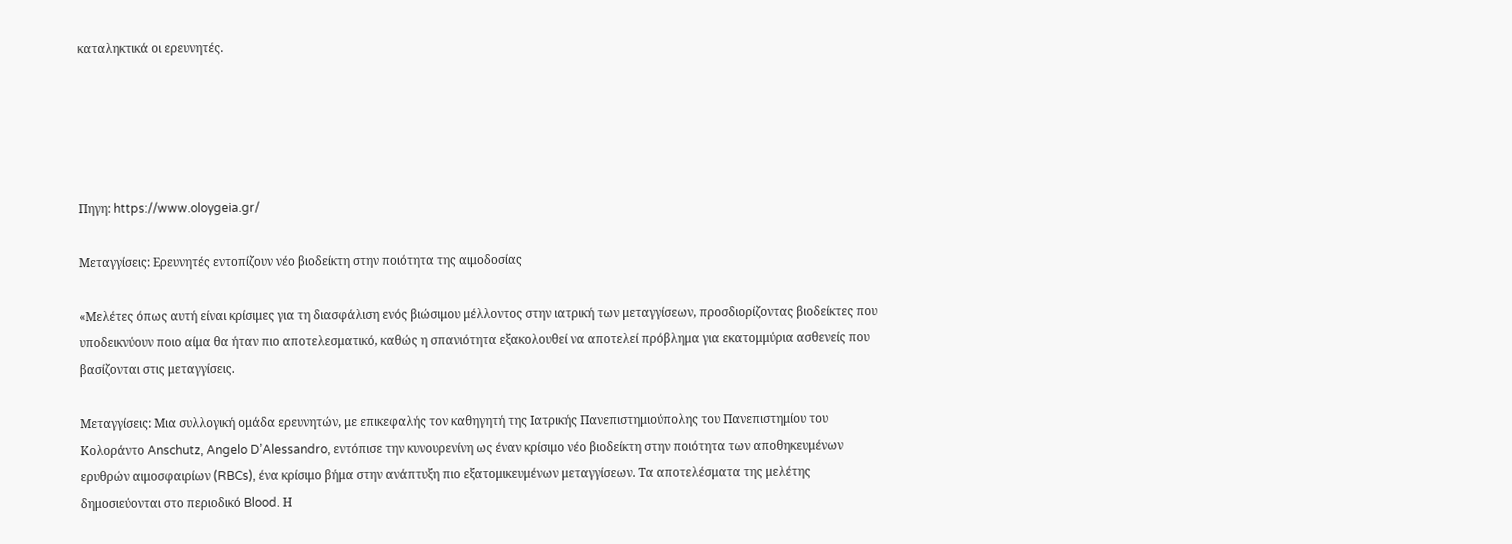καταληκτικά οι ερευνητές.





Πηγη: https://www.oloygeia.gr/

Μεταγγίσεις: Ερευνητές εντοπίζουν νέο βιοδείκτη στην ποιότητα της αιμοδοσίας

«Μελέτες όπως αυτή είναι κρίσιμες για τη διασφάλιση ενός βιώσιμου μέλλοντος στην ιατρική των μεταγγίσεων, προσδιορίζοντας βιοδείκτες που υποδεικνύουν ποιο αίμα θα ήταν πιο αποτελεσματικό, καθώς η σπανιότητα εξακολουθεί να αποτελεί πρόβλημα για εκατομμύρια ασθενείς που βασίζονται στις μεταγγίσεις.

Μεταγγίσεις: Μια συλλογική ομάδα ερευνητών, με επικεφαλής τον καθηγητή της Ιατρικής Πανεπιστημιούπολης του Πανεπιστημίου του Κολοράντο Anschutz, Angelo D’Alessandro, εντόπισε την κυνουρενίνη ως έναν κρίσιμο νέο βιοδείκτη στην ποιότητα των αποθηκευμένων ερυθρών αιμοσφαιρίων (RBCs), ένα κρίσιμο βήμα στην ανάπτυξη πιο εξατομικευμένων μεταγγίσεων. Τα αποτελέσματα της μελέτης δημοσιεύονται στο περιοδικό Blood. Η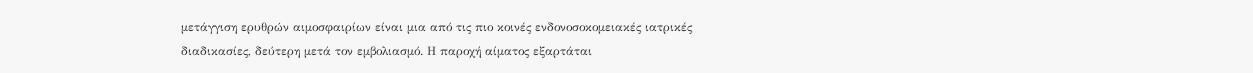μετάγγιση ερυθρών αιμοσφαιρίων είναι μια από τις πιο κοινές ενδονοσοκομειακές ιατρικές διαδικασίες, δεύτερη μετά τον εμβολιασμό. Η παροχή αίματος εξαρτάται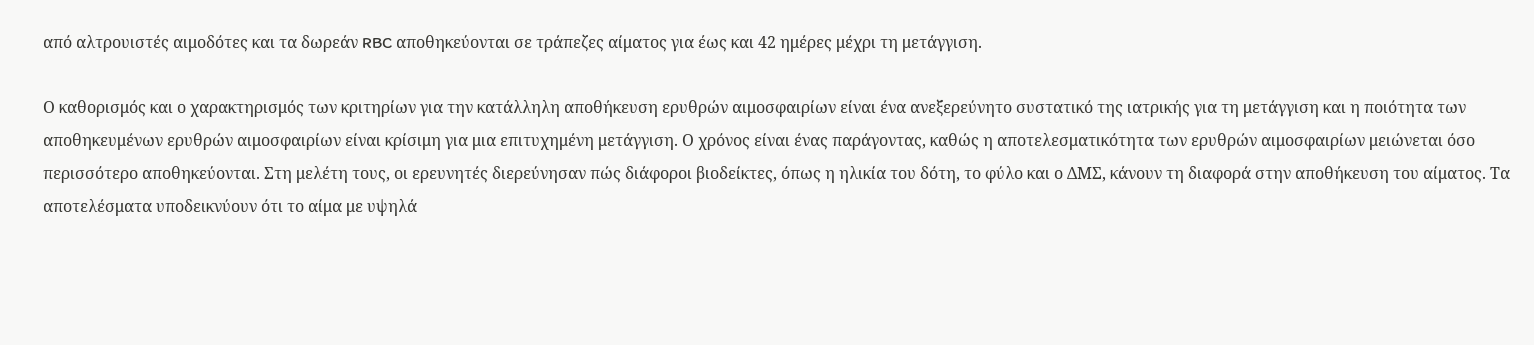από αλτρουιστές αιμοδότες και τα δωρεάν RBC αποθηκεύονται σε τράπεζες αίματος για έως και 42 ημέρες μέχρι τη μετάγγιση.

Ο καθορισμός και ο χαρακτηρισμός των κριτηρίων για την κατάλληλη αποθήκευση ερυθρών αιμοσφαιρίων είναι ένα ανεξερεύνητο συστατικό της ιατρικής για τη μετάγγιση και η ποιότητα των αποθηκευμένων ερυθρών αιμοσφαιρίων είναι κρίσιμη για μια επιτυχημένη μετάγγιση. Ο χρόνος είναι ένας παράγοντας, καθώς η αποτελεσματικότητα των ερυθρών αιμοσφαιρίων μειώνεται όσο περισσότερο αποθηκεύονται. Στη μελέτη τους, οι ερευνητές διερεύνησαν πώς διάφοροι βιοδείκτες, όπως η ηλικία του δότη, το φύλο και ο ΔΜΣ, κάνουν τη διαφορά στην αποθήκευση του αίματος. Τα αποτελέσματα υποδεικνύουν ότι το αίμα με υψηλά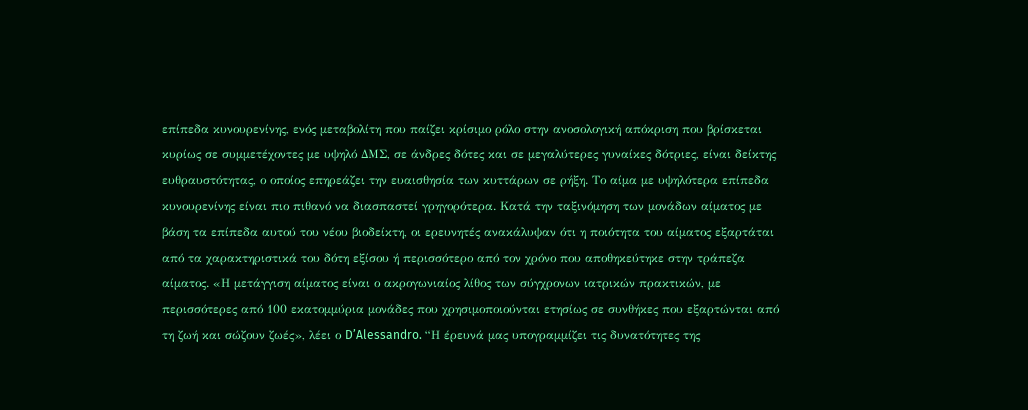επίπεδα κυνουρενίνης, ενός μεταβολίτη που παίζει κρίσιμο ρόλο στην ανοσολογική απόκριση που βρίσκεται κυρίως σε συμμετέχοντες με υψηλό ΔΜΣ, σε άνδρες δότες και σε μεγαλύτερες γυναίκες δότριες, είναι δείκτης ευθραυστότητας, ο οποίος επηρεάζει την ευαισθησία των κυττάρων σε ρήξη. Το αίμα με υψηλότερα επίπεδα κυνουρενίνης είναι πιο πιθανό να διασπαστεί γρηγορότερα. Κατά την ταξινόμηση των μονάδων αίματος με βάση τα επίπεδα αυτού του νέου βιοδείκτη, οι ερευνητές ανακάλυψαν ότι η ποιότητα του αίματος εξαρτάται από τα χαρακτηριστικά του δότη εξίσου ή περισσότερο από τον χρόνο που αποθηκεύτηκε στην τράπεζα αίματος. «Η μετάγγιση αίματος είναι ο ακρογωνιαίος λίθος των σύγχρονων ιατρικών πρακτικών, με περισσότερες από 100 εκατομμύρια μονάδες που χρησιμοποιούνται ετησίως σε συνθήκες που εξαρτώνται από τη ζωή και σώζουν ζωές», λέει ο D’Alessandro. “Η έρευνά μας υπογραμμίζει τις δυνατότητες της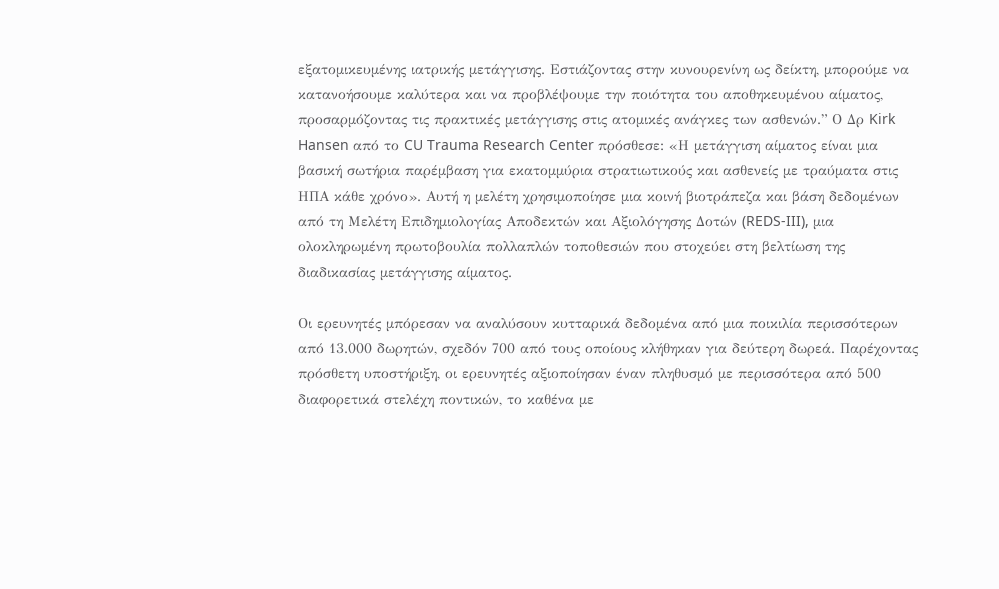εξατομικευμένης ιατρικής μετάγγισης. Εστιάζοντας στην κυνουρενίνη ως δείκτη, μπορούμε να κατανοήσουμε καλύτερα και να προβλέψουμε την ποιότητα του αποθηκευμένου αίματος, προσαρμόζοντας τις πρακτικές μετάγγισης στις ατομικές ανάγκες των ασθενών.” Ο Δρ Kirk Hansen από το CU Trauma Research Center πρόσθεσε: «Η μετάγγιση αίματος είναι μια βασική σωτήρια παρέμβαση για εκατομμύρια στρατιωτικούς και ασθενείς με τραύματα στις ΗΠΑ κάθε χρόνο». Αυτή η μελέτη χρησιμοποίησε μια κοινή βιοτράπεζα και βάση δεδομένων από τη Μελέτη Επιδημιολογίας Αποδεκτών και Αξιολόγησης Δοτών (REDS-III), μια ολοκληρωμένη πρωτοβουλία πολλαπλών τοποθεσιών που στοχεύει στη βελτίωση της διαδικασίας μετάγγισης αίματος.

Οι ερευνητές μπόρεσαν να αναλύσουν κυτταρικά δεδομένα από μια ποικιλία περισσότερων από 13.000 δωρητών, σχεδόν 700 από τους οποίους κλήθηκαν για δεύτερη δωρεά. Παρέχοντας πρόσθετη υποστήριξη, οι ερευνητές αξιοποίησαν έναν πληθυσμό με περισσότερα από 500 διαφορετικά στελέχη ποντικών, το καθένα με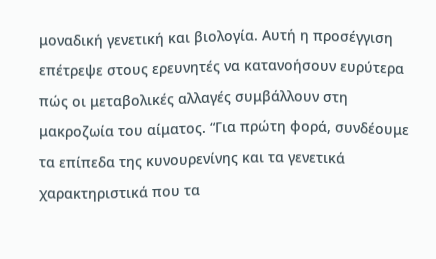μοναδική γενετική και βιολογία. Αυτή η προσέγγιση επέτρεψε στους ερευνητές να κατανοήσουν ευρύτερα πώς οι μεταβολικές αλλαγές συμβάλλουν στη μακροζωία του αίματος. “Για πρώτη φορά, συνδέουμε τα επίπεδα της κυνουρενίνης και τα γενετικά χαρακτηριστικά που τα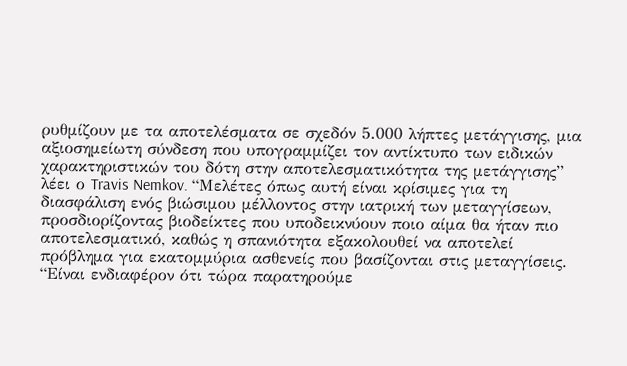ρυθμίζουν με τα αποτελέσματα σε σχεδόν 5.000 λήπτες μετάγγισης, μια αξιοσημείωτη σύνδεση που υπογραμμίζει τον αντίκτυπο των ειδικών χαρακτηριστικών του δότη στην αποτελεσματικότητα της μετάγγισης” λέει ο Travis Nemkov. “Μελέτες όπως αυτή είναι κρίσιμες για τη διασφάλιση ενός βιώσιμου μέλλοντος στην ιατρική των μεταγγίσεων, προσδιορίζοντας βιοδείκτες που υποδεικνύουν ποιο αίμα θα ήταν πιο αποτελεσματικό, καθώς η σπανιότητα εξακολουθεί να αποτελεί πρόβλημα για εκατομμύρια ασθενείς που βασίζονται στις μεταγγίσεις. “Είναι ενδιαφέρον ότι τώρα παρατηρούμε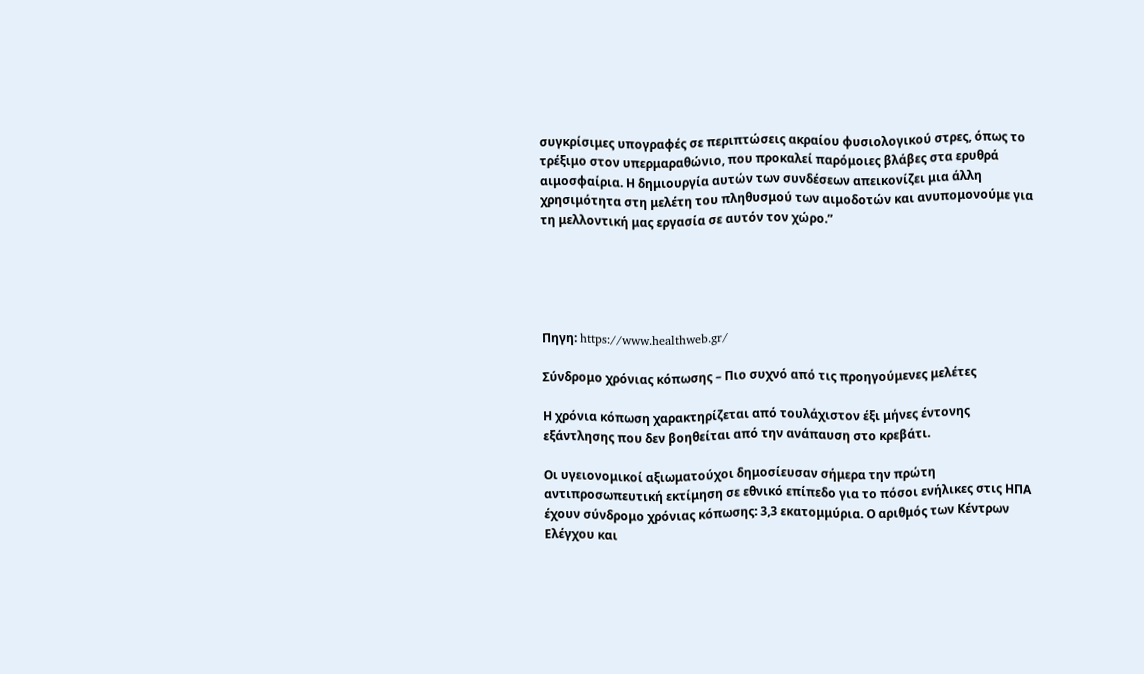συγκρίσιμες υπογραφές σε περιπτώσεις ακραίου φυσιολογικού στρες, όπως το τρέξιμο στον υπερμαραθώνιο, που προκαλεί παρόμοιες βλάβες στα ερυθρά αιμοσφαίρια. Η δημιουργία αυτών των συνδέσεων απεικονίζει μια άλλη χρησιμότητα στη μελέτη του πληθυσμού των αιμοδοτών και ανυπομονούμε για τη μελλοντική μας εργασία σε αυτόν τον χώρο.”





Πηγη: https://www.healthweb.gr/

Σύνδρομο χρόνιας κόπωσης – Πιο συχνό από τις προηγούμενες μελέτες

Η χρόνια κόπωση χαρακτηρίζεται από τουλάχιστον έξι μήνες έντονης εξάντλησης που δεν βοηθείται από την ανάπαυση στο κρεβάτι.

Οι υγειονομικοί αξιωματούχοι δημοσίευσαν σήμερα την πρώτη αντιπροσωπευτική εκτίμηση σε εθνικό επίπεδο για το πόσοι ενήλικες στις ΗΠΑ έχουν σύνδρομο χρόνιας κόπωσης: 3,3 εκατομμύρια. Ο αριθμός των Κέντρων Ελέγχου και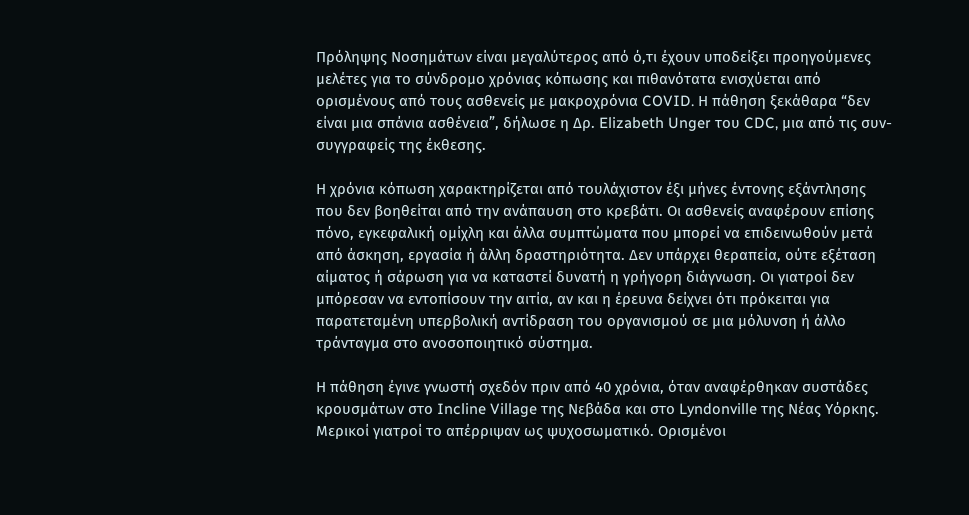Πρόληψης Νοσημάτων είναι μεγαλύτερος από ό,τι έχουν υποδείξει προηγούμενες μελέτες για το σύνδρομο χρόνιας κόπωσης και πιθανότατα ενισχύεται από ορισμένους από τους ασθενείς με μακροχρόνια COVID. Η πάθηση ξεκάθαρα “δεν είναι μια σπάνια ασθένεια”, δήλωσε η Δρ. Elizabeth Unger του CDC, μια από τις συν-συγγραφείς της έκθεσης.

Η χρόνια κόπωση χαρακτηρίζεται από τουλάχιστον έξι μήνες έντονης εξάντλησης που δεν βοηθείται από την ανάπαυση στο κρεβάτι. Οι ασθενείς αναφέρουν επίσης πόνο, εγκεφαλική ομίχλη και άλλα συμπτώματα που μπορεί να επιδεινωθούν μετά από άσκηση, εργασία ή άλλη δραστηριότητα. Δεν υπάρχει θεραπεία, ούτε εξέταση αίματος ή σάρωση για να καταστεί δυνατή η γρήγορη διάγνωση. Οι γιατροί δεν μπόρεσαν να εντοπίσουν την αιτία, αν και η έρευνα δείχνει ότι πρόκειται για παρατεταμένη υπερβολική αντίδραση του οργανισμού σε μια μόλυνση ή άλλο τράνταγμα στο ανοσοποιητικό σύστημα.

Η πάθηση έγινε γνωστή σχεδόν πριν από 40 χρόνια, όταν αναφέρθηκαν συστάδες κρουσμάτων στο Incline Village της Νεβάδα και στο Lyndonville της Νέας Υόρκης. Μερικοί γιατροί το απέρριψαν ως ψυχοσωματικό. Ορισμένοι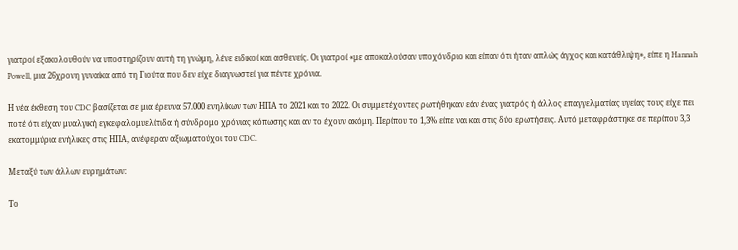γιατροί εξακολουθούν να υποστηρίζουν αυτή τη γνώμη, λένε ειδικοί και ασθενείς. Οι γιατροί «με αποκαλούσαν υποχόνδριο και είπαν ότι ήταν απλώς άγχος και κατάθλιψη», είπε η Hannah Powell, μια 26χρονη γυναίκα από τη Γιούτα που δεν είχε διαγνωστεί για πέντε χρόνια.

Η νέα έκθεση του CDC βασίζεται σε μια έρευνα 57.000 ενηλίκων των ΗΠΑ το 2021 και το 2022. Οι συμμετέχοντες ρωτήθηκαν εάν ένας γιατρός ή άλλος επαγγελματίας υγείας τους είχε πει ποτέ ότι είχαν μυαλγική εγκεφαλομυελίτιδα ή σύνδρομο χρόνιας κόπωσης και αν το έχουν ακόμη. Περίπου το 1,3% είπε ναι και στις δύο ερωτήσεις. Αυτό μεταφράστηκε σε περίπου 3,3 εκατομμύρια ενήλικες στις ΗΠΑ, ανέφεραν αξιωματούχοι του CDC.

Μεταξύ των άλλων ευρημάτων:

Το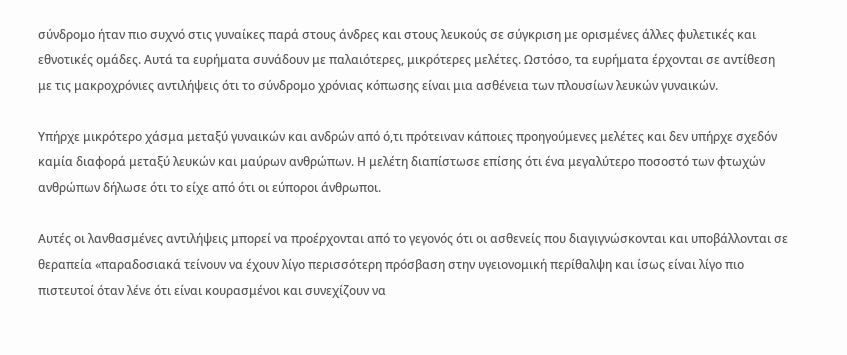σύνδρομο ήταν πιο συχνό στις γυναίκες παρά στους άνδρες και στους λευκούς σε σύγκριση με ορισμένες άλλες φυλετικές και εθνοτικές ομάδες. Αυτά τα ευρήματα συνάδουν με παλαιότερες, μικρότερες μελέτες. Ωστόσο, τα ευρήματα έρχονται σε αντίθεση με τις μακροχρόνιες αντιλήψεις ότι το σύνδρομο χρόνιας κόπωσης είναι μια ασθένεια των πλουσίων λευκών γυναικών.

Υπήρχε μικρότερο χάσμα μεταξύ γυναικών και ανδρών από ό,τι πρότειναν κάποιες προηγούμενες μελέτες και δεν υπήρχε σχεδόν καμία διαφορά μεταξύ λευκών και μαύρων ανθρώπων. Η μελέτη διαπίστωσε επίσης ότι ένα μεγαλύτερο ποσοστό των φτωχών ανθρώπων δήλωσε ότι το είχε από ότι οι εύποροι άνθρωποι.

Αυτές οι λανθασμένες αντιλήψεις μπορεί να προέρχονται από το γεγονός ότι οι ασθενείς που διαγιγνώσκονται και υποβάλλονται σε θεραπεία «παραδοσιακά τείνουν να έχουν λίγο περισσότερη πρόσβαση στην υγειονομική περίθαλψη και ίσως είναι λίγο πιο πιστευτοί όταν λένε ότι είναι κουρασμένοι και συνεχίζουν να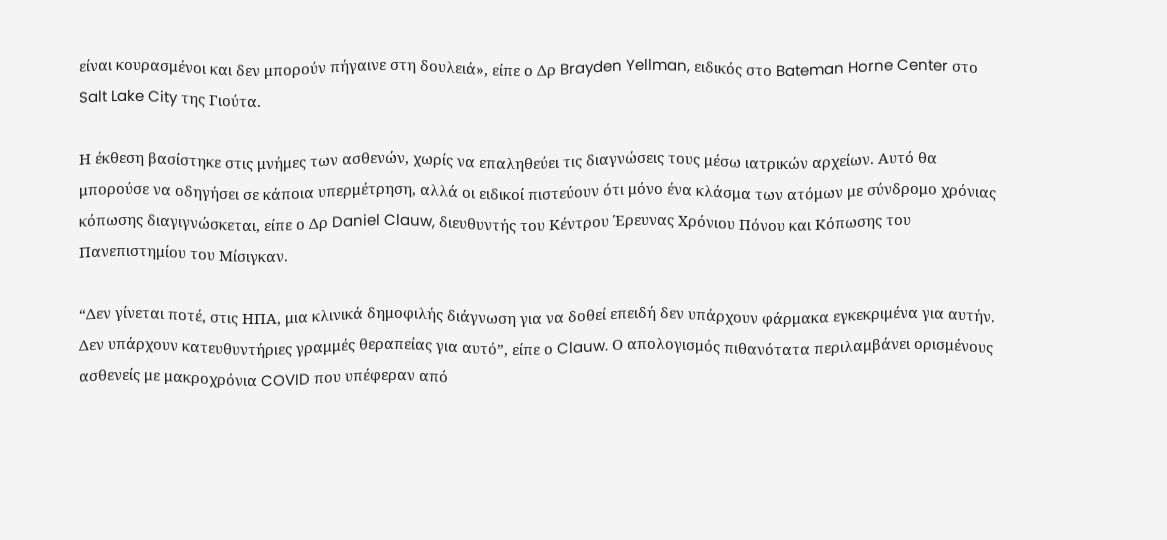είναι κουρασμένοι και δεν μπορούν πήγαινε στη δουλειά», είπε ο Δρ Brayden Yellman, ειδικός στο Bateman Horne Center στο Salt Lake City της Γιούτα.

Η έκθεση βασίστηκε στις μνήμες των ασθενών, χωρίς να επαληθεύει τις διαγνώσεις τους μέσω ιατρικών αρχείων. Αυτό θα μπορούσε να οδηγήσει σε κάποια υπερμέτρηση, αλλά οι ειδικοί πιστεύουν ότι μόνο ένα κλάσμα των ατόμων με σύνδρομο χρόνιας κόπωσης διαγιγνώσκεται, είπε ο Δρ Daniel Clauw, διευθυντής του Κέντρου Έρευνας Χρόνιου Πόνου και Κόπωσης του Πανεπιστημίου του Μίσιγκαν.

“Δεν γίνεται ποτέ, στις ΗΠΑ, μια κλινικά δημοφιλής διάγνωση για να δοθεί επειδή δεν υπάρχουν φάρμακα εγκεκριμένα για αυτήν. Δεν υπάρχουν κατευθυντήριες γραμμές θεραπείας για αυτό”, είπε ο Clauw. Ο απολογισμός πιθανότατα περιλαμβάνει ορισμένους ασθενείς με μακροχρόνια COVID που υπέφεραν από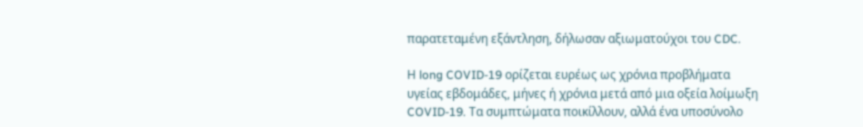παρατεταμένη εξάντληση, δήλωσαν αξιωματούχοι του CDC.

Η long COVID-19 ορίζεται ευρέως ως χρόνια προβλήματα υγείας εβδομάδες, μήνες ή χρόνια μετά από μια οξεία λοίμωξη COVID-19. Τα συμπτώματα ποικίλλουν, αλλά ένα υποσύνολο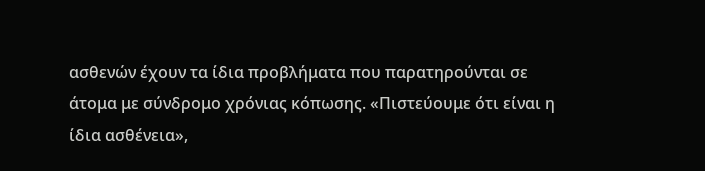ασθενών έχουν τα ίδια προβλήματα που παρατηρούνται σε άτομα με σύνδρομο χρόνιας κόπωσης. «Πιστεύουμε ότι είναι η ίδια ασθένεια»,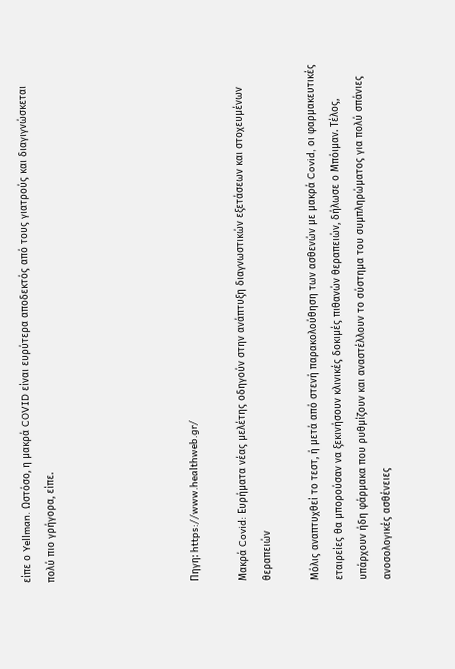είπε ο Yellman. Ωστόσο, η μακρά COVID είναι ευρύτερα αποδεκτός από τους γιατρούς και διαγιγνώσκεται πολύ πιο γρήγορα, είπε.





Πηγη: https://www.healthweb.gr/

Μακρά Covid: Ευρήματα νέας μελέτης οδηγούν στην ανάπτυξη διαγνωστικών εξετάσεων και στοχευμένων θεραπειών

Μόλις αναπτυχθεί το τεστ, ή μετά από στενή παρακολούθηση των ασθενών με μακρά Covid, οι φαρμακευτικές εταιρείες θα μπορούσαν να ξεκινήσουν κλινικές δοκιμές πιθανών θεραπειών, δήλωσε ο Μπόιμαν. Τέλος, υπάρχουν ήδη φάρμακα που ρυθμίζουν και αναστέλλουν το σύστημα του συμπληρώματος για πολύ σπάνιες ανοσολογικές ασθένειες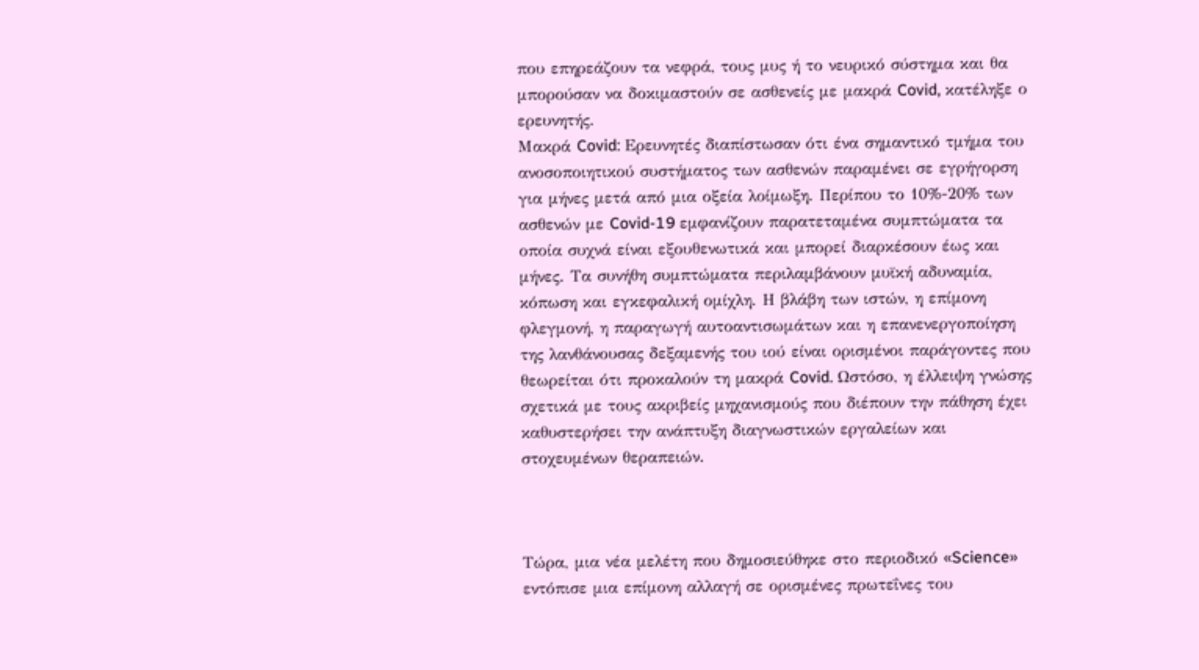που επηρεάζουν τα νεφρά, τους μυς ή το νευρικό σύστημα και θα μπορούσαν να δοκιμαστούν σε ασθενείς με μακρά Covid, κατέληξε ο ερευνητής.
Μακρά Covid: Ερευνητές διαπίστωσαν ότι ένα σημαντικό τμήμα του ανοσοποιητικού συστήματος των ασθενών παραμένει σε εγρήγορση για μήνες μετά από μια οξεία λοίμωξη. Περίπου το 10%-20% των ασθενών με Covid-19 εμφανίζουν παρατεταμένα συμπτώματα τα οποία συχνά είναι εξουθενωτικά και μπορεί διαρκέσουν έως και μήνες. Τα συνήθη συμπτώματα περιλαμβάνουν μυϊκή αδυναμία, κόπωση και εγκεφαλική ομίχλη. Η βλάβη των ιστών, η επίμονη φλεγμονή, η παραγωγή αυτοαντισωμάτων και η επανενεργοποίηση της λανθάνουσας δεξαμενής του ιού είναι ορισμένοι παράγοντες που θεωρείται ότι προκαλούν τη μακρά Covid. Ωστόσο, η έλλειψη γνώσης σχετικά με τους ακριβείς μηχανισμούς που διέπουν την πάθηση έχει καθυστερήσει την ανάπτυξη διαγνωστικών εργαλείων και στοχευμένων θεραπειών.



Τώρα, μια νέα μελέτη που δημοσιεύθηκε στο περιοδικό «Science» εντόπισε μια επίμονη αλλαγή σε ορισμένες πρωτεΐνες του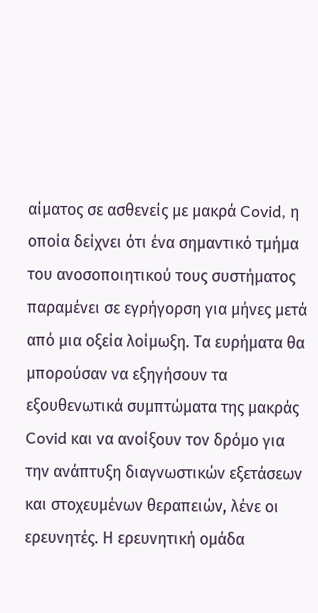αίματος σε ασθενείς με μακρά Covid, η οποία δείχνει ότι ένα σημαντικό τμήμα του ανοσοποιητικού τους συστήματος παραμένει σε εγρήγορση για μήνες μετά από μια οξεία λοίμωξη. Τα ευρήματα θα μπορούσαν να εξηγήσουν τα εξουθενωτικά συμπτώματα της μακράς Covid και να ανοίξουν τον δρόμο για την ανάπτυξη διαγνωστικών εξετάσεων και στοχευμένων θεραπειών, λένε οι ερευνητές. Η ερευνητική ομάδα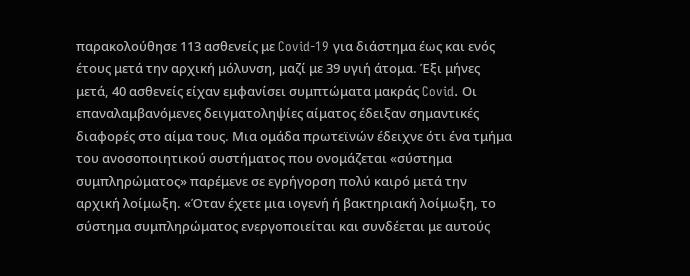παρακολούθησε 113 ασθενείς με Covid-19 για διάστημα έως και ενός έτους μετά την αρχική μόλυνση, μαζί με 39 υγιή άτομα. Έξι μήνες μετά, 40 ασθενείς είχαν εμφανίσει συμπτώματα μακράς Covid. Οι επαναλαμβανόμενες δειγματοληψίες αίματος έδειξαν σημαντικές διαφορές στο αίμα τους. Μια ομάδα πρωτεϊνών έδειχνε ότι ένα τμήμα του ανοσοποιητικού συστήματος που ονομάζεται «σύστημα συμπληρώματος» παρέμενε σε εγρήγορση πολύ καιρό μετά την αρχική λοίμωξη. «Όταν έχετε μια ιογενή ή βακτηριακή λοίμωξη, το σύστημα συμπληρώματος ενεργοποιείται και συνδέεται με αυτούς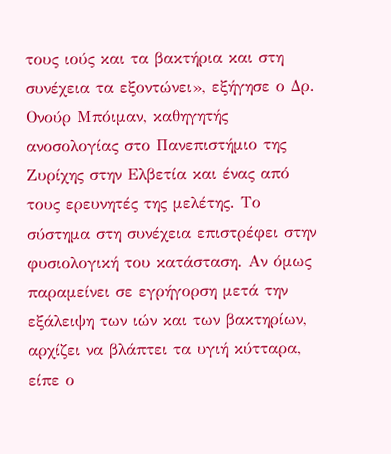τους ιούς και τα βακτήρια και στη συνέχεια τα εξοντώνει», εξήγησε ο Δρ. Ονούρ Μπόιμαν, καθηγητής ανοσολογίας στο Πανεπιστήμιο της Ζυρίχης στην Ελβετία και ένας από τους ερευνητές της μελέτης. Το σύστημα στη συνέχεια επιστρέφει στην φυσιολογική του κατάσταση. Αν όμως παραμείνει σε εγρήγορση μετά την εξάλειψη των ιών και των βακτηρίων, αρχίζει να βλάπτει τα υγιή κύτταρα, είπε ο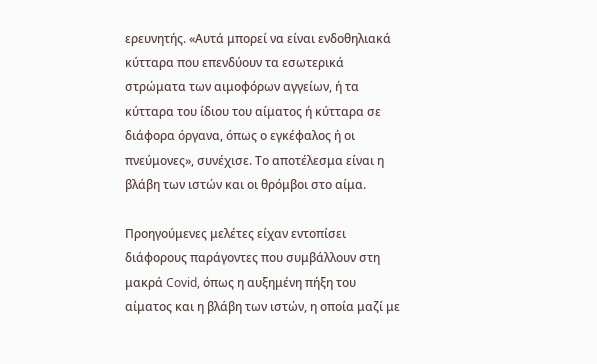ερευνητής. «Αυτά μπορεί να είναι ενδοθηλιακά κύτταρα που επενδύουν τα εσωτερικά στρώματα των αιμοφόρων αγγείων, ή τα κύτταρα του ίδιου του αίματος ή κύτταρα σε διάφορα όργανα, όπως ο εγκέφαλος ή οι πνεύμονες», συνέχισε. Το αποτέλεσμα είναι η βλάβη των ιστών και οι θρόμβοι στο αίμα.

Προηγούμενες μελέτες είχαν εντοπίσει διάφορους παράγοντες που συμβάλλουν στη μακρά Covid, όπως η αυξημένη πήξη του αίματος και η βλάβη των ιστών, η οποία μαζί με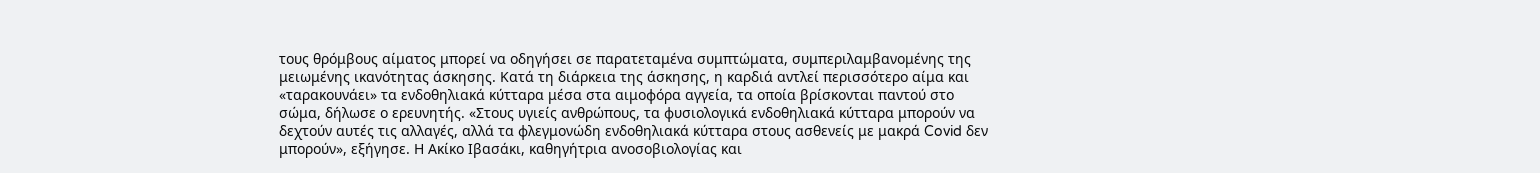τους θρόμβους αίματος μπορεί να οδηγήσει σε παρατεταμένα συμπτώματα, συμπεριλαμβανομένης της μειωμένης ικανότητας άσκησης. Κατά τη διάρκεια της άσκησης, η καρδιά αντλεί περισσότερο αίμα και «ταρακουνάει» τα ενδοθηλιακά κύτταρα μέσα στα αιμοφόρα αγγεία, τα οποία βρίσκονται παντού στο σώμα, δήλωσε ο ερευνητής. «Στους υγιείς ανθρώπους, τα φυσιολογικά ενδοθηλιακά κύτταρα μπορούν να δεχτούν αυτές τις αλλαγές, αλλά τα φλεγμονώδη ενδοθηλιακά κύτταρα στους ασθενείς με μακρά Covid δεν μπορούν», εξήγησε. Η Ακίκο Ιβασάκι, καθηγήτρια ανοσοβιολογίας και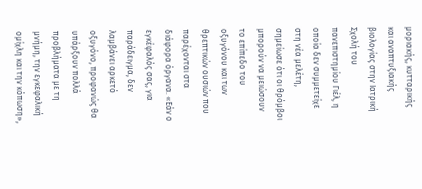μοριακής, κυτταρικής και αναπτυξιακής βιολογίας στην Ιατρική Σχολή του πανεπιστημίου Γιέλ, η οποία δεν συμμετείχε στη νέα μελέτη, σημείωσε ότι οι θρόμβοι μπορούν να μειώσουν το επίπεδο του οξυγόνου και των θρεπτικών ουσιών που παρέχονται στα διάφορα όργανα. «Εάν ο εγκέφαλός σας, για παράδειγμα, δεν λαμβάνει αρκετό οξυγόνο, προφανώς θα υπάρξουν πολλά προβλήματα με τη μνήμη, την εγκεφαλική ομίχλη και την κόπωση»,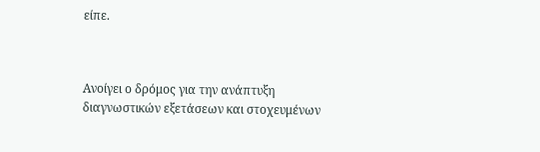είπε.



Ανοίγει ο δρόμος για την ανάπτυξη διαγνωστικών εξετάσεων και στοχευμένων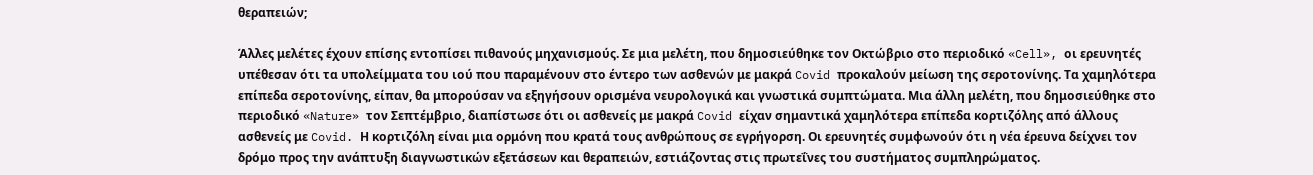θεραπειών;

Άλλες μελέτες έχουν επίσης εντοπίσει πιθανούς μηχανισμούς. Σε μια μελέτη, που δημοσιεύθηκε τον Οκτώβριο στο περιοδικό «Cell», οι ερευνητές υπέθεσαν ότι τα υπολείμματα του ιού που παραμένουν στο έντερο των ασθενών με μακρά Covid προκαλούν μείωση της σεροτονίνης. Τα χαμηλότερα επίπεδα σεροτονίνης, είπαν, θα μπορούσαν να εξηγήσουν ορισμένα νευρολογικά και γνωστικά συμπτώματα. Μια άλλη μελέτη, που δημοσιεύθηκε στο περιοδικό «Nature» τον Σεπτέμβριο, διαπίστωσε ότι οι ασθενείς με μακρά Covid είχαν σημαντικά χαμηλότερα επίπεδα κορτιζόλης από άλλους ασθενείς με Covid. Η κορτιζόλη είναι μια ορμόνη που κρατά τους ανθρώπους σε εγρήγορση. Οι ερευνητές συμφωνούν ότι η νέα έρευνα δείχνει τον δρόμο προς την ανάπτυξη διαγνωστικών εξετάσεων και θεραπειών, εστιάζοντας στις πρωτεΐνες του συστήματος συμπληρώματος.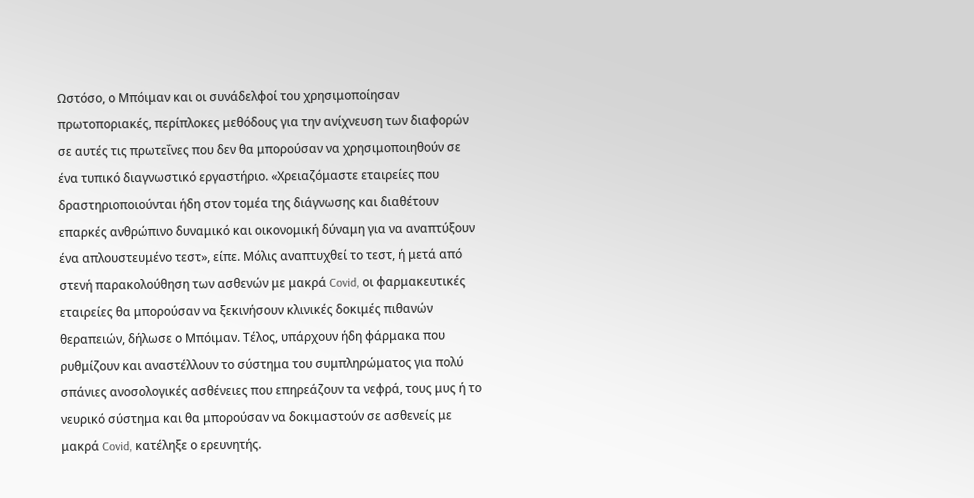Ωστόσο, ο Μπόιμαν και οι συνάδελφοί του χρησιμοποίησαν πρωτοποριακές, περίπλοκες μεθόδους για την ανίχνευση των διαφορών σε αυτές τις πρωτεΐνες που δεν θα μπορούσαν να χρησιμοποιηθούν σε ένα τυπικό διαγνωστικό εργαστήριο. «Χρειαζόμαστε εταιρείες που δραστηριοποιούνται ήδη στον τομέα της διάγνωσης και διαθέτουν επαρκές ανθρώπινο δυναμικό και οικονομική δύναμη για να αναπτύξουν ένα απλουστευμένο τεστ», είπε. Μόλις αναπτυχθεί το τεστ, ή μετά από στενή παρακολούθηση των ασθενών με μακρά Covid, οι φαρμακευτικές εταιρείες θα μπορούσαν να ξεκινήσουν κλινικές δοκιμές πιθανών θεραπειών, δήλωσε ο Μπόιμαν. Τέλος, υπάρχουν ήδη φάρμακα που ρυθμίζουν και αναστέλλουν το σύστημα του συμπληρώματος για πολύ σπάνιες ανοσολογικές ασθένειες που επηρεάζουν τα νεφρά, τους μυς ή το νευρικό σύστημα και θα μπορούσαν να δοκιμαστούν σε ασθενείς με μακρά Covid, κατέληξε ο ερευνητής.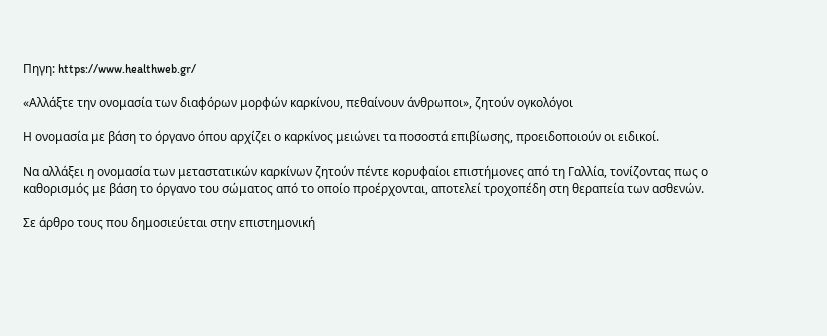Πηγη: https://www.healthweb.gr/

«Αλλάξτε την ονομασία των διαφόρων μορφών καρκίνου, πεθαίνουν άνθρωποι», ζητούν ογκολόγοι

Η ονομασία με βάση το όργανο όπου αρχίζει ο καρκίνος μειώνει τα ποσοστά επιβίωσης, προειδοποιούν οι ειδικοί.

Να αλλάξει η ονομασία των μεταστατικών καρκίνων ζητούν πέντε κορυφαίοι επιστήμονες από τη Γαλλία, τονίζοντας πως ο καθορισμός με βάση το όργανο του σώματος από το οποίο προέρχονται, αποτελεί τροχοπέδη στη θεραπεία των ασθενών.

Σε άρθρο τους που δημοσιεύεται στην επιστημονική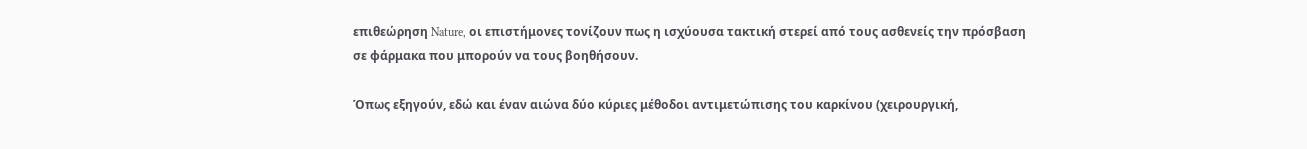επιθεώρηση Nature, οι επιστήμονες τονίζουν πως η ισχύουσα τακτική στερεί από τους ασθενείς την πρόσβαση σε φάρμακα που μπορούν να τους βοηθήσουν.

Όπως εξηγούν, εδώ και έναν αιώνα δύο κύριες μέθοδοι αντιμετώπισης του καρκίνου (χειρουργική,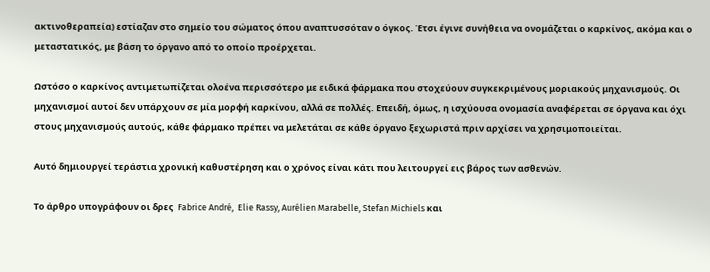ακτινοθεραπεία) εστίαζαν στο σημείο του σώματος όπου αναπτυσσόταν ο όγκος. Έτσι έγινε συνήθεια να ονομάζεται ο καρκίνος, ακόμα και ο μεταστατικός, με βάση το όργανο από το οποίο προέρχεται.

Ωστόσο ο καρκίνος αντιμετωπίζεται ολοένα περισσότερο με ειδικά φάρμακα που στοχεύουν συγκεκριμένους μοριακούς μηχανισμούς. Οι μηχανισμοί αυτοί δεν υπάρχουν σε μία μορφή καρκίνου, αλλά σε πολλές. Επειδή, όμως, η ισχύουσα ονομασία αναφέρεται σε όργανα και όχι στους μηχανισμούς αυτούς, κάθε φάρμακο πρέπει να μελετάται σε κάθε όργανο ξεχωριστά πριν αρχίσει να χρησιμοποιείται.

Αυτό δημιουργεί τεράστια χρονική καθυστέρηση και ο χρόνος είναι κάτι που λειτουργεί εις βάρος των ασθενών.

Το άρθρο υπογράφουν οι δρες  Fabrice André,  Elie Rassy, Aurélien Marabelle, Stefan Michiels και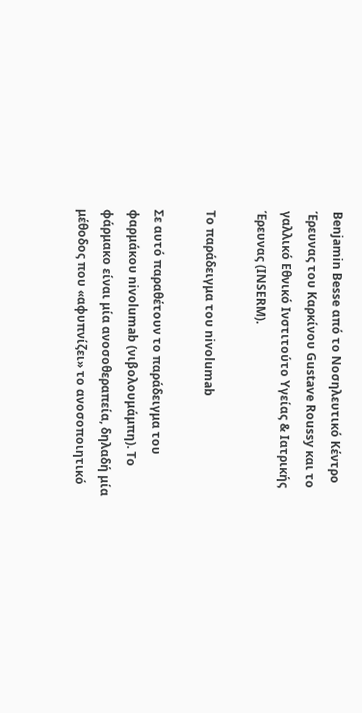Benjamin Besse από το Νοσηλευτικό Κέντρο Έρευνας του Καρκίνου Gustave Roussy και το γαλλικό Εθνικό Ινστιτούτο Υγείας & Ιατρικής Έρευνας (INSERM).

Το παράδειγμα του nivolumab

Σε αυτό παραθέτουν το παράδειγμα του φαρμάκου nivolumab (νιβολουμάμπη). Το φάρμακο είναι μία ανοσοθεραπεία, δηλαδή μία μέθοδος που «αφυπνίζει» το ανοσοποιητικό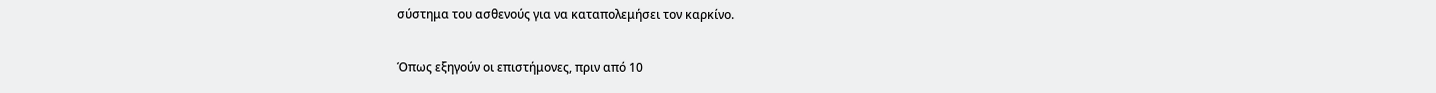σύστημα του ασθενούς για να καταπολεμήσει τον καρκίνο.

Όπως εξηγούν οι επιστήμονες, πριν από 10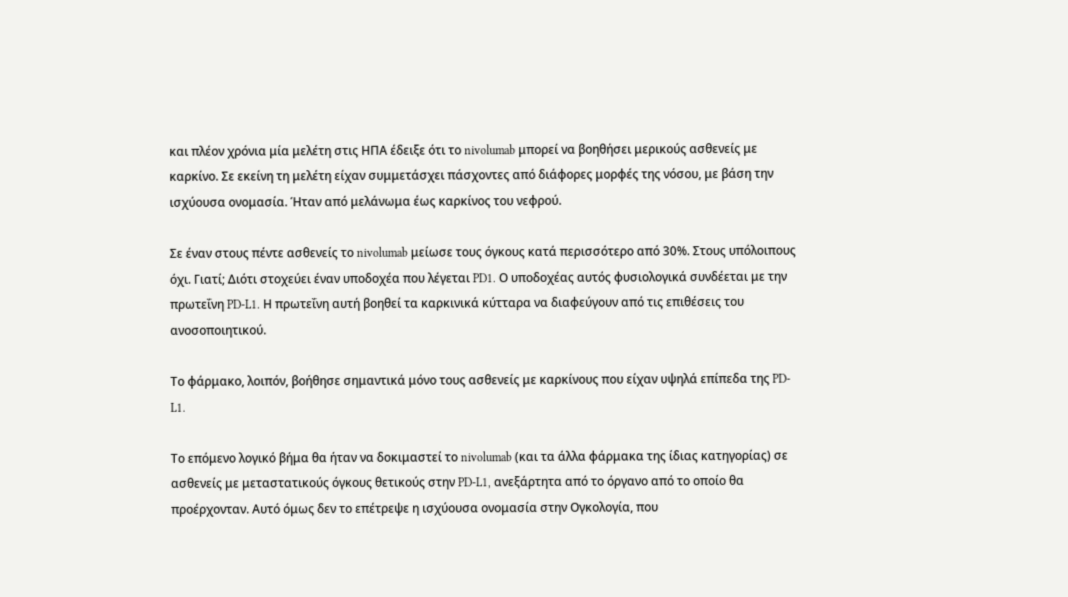και πλέον χρόνια μία μελέτη στις ΗΠΑ έδειξε ότι το nivolumab μπορεί να βοηθήσει μερικούς ασθενείς με καρκίνο. Σε εκείνη τη μελέτη είχαν συμμετάσχει πάσχοντες από διάφορες μορφές της νόσου, με βάση την ισχύουσα ονομασία. Ήταν από μελάνωμα έως καρκίνος του νεφρού.

Σε έναν στους πέντε ασθενείς το nivolumab μείωσε τους όγκους κατά περισσότερο από 30%. Στους υπόλοιπους όχι. Γιατί; Διότι στοχεύει έναν υποδοχέα που λέγεται PD1. Ο υποδοχέας αυτός φυσιολογικά συνδέεται με την πρωτεΐνη PD-L1. Η πρωτεΐνη αυτή βοηθεί τα καρκινικά κύτταρα να διαφεύγουν από τις επιθέσεις του ανοσοποιητικού.

Το φάρμακο, λοιπόν, βοήθησε σημαντικά μόνο τους ασθενείς με καρκίνους που είχαν υψηλά επίπεδα της PD-L1.

Το επόμενο λογικό βήμα θα ήταν να δοκιμαστεί το nivolumab (και τα άλλα φάρμακα της ίδιας κατηγορίας) σε ασθενείς με μεταστατικούς όγκους θετικούς στην PD-L1, ανεξάρτητα από το όργανο από το οποίο θα προέρχονταν. Αυτό όμως δεν το επέτρεψε η ισχύουσα ονομασία στην Ογκολογία, που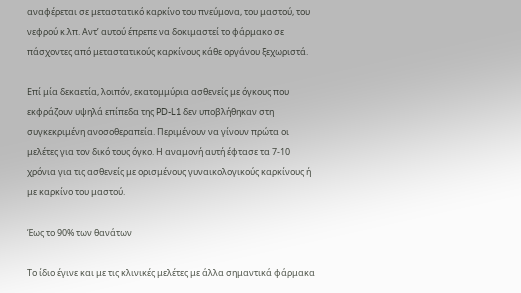αναφέρεται σε μεταστατικό καρκίνο του πνεύμονα, του μαστού, του νεφρού κ.λπ. Αντ’ αυτού έπρεπε να δοκιμαστεί το φάρμακο σε πάσχοντες από μεταστατικούς καρκίνους κάθε οργάνου ξεχωριστά.

Επί μία δεκαετία, λοιπόν, εκατομμύρια ασθενείς με όγκους που εκφράζουν υψηλά επίπεδα της PD-L1 δεν υποβλήθηκαν στη συγκεκριμένη ανοσοθεραπεία. Περιμένουν να γίνουν πρώτα οι μελέτες για τον δικό τους όγκο. Η αναμονή αυτή έφτασε τα 7-10 χρόνια για τις ασθενείς με ορισμένους γυναικολογικούς καρκίνους ή με καρκίνο του μαστού.

Έως το 90% των θανάτων

Το ίδιο έγινε και με τις κλινικές μελέτες με άλλα σημαντικά φάρμακα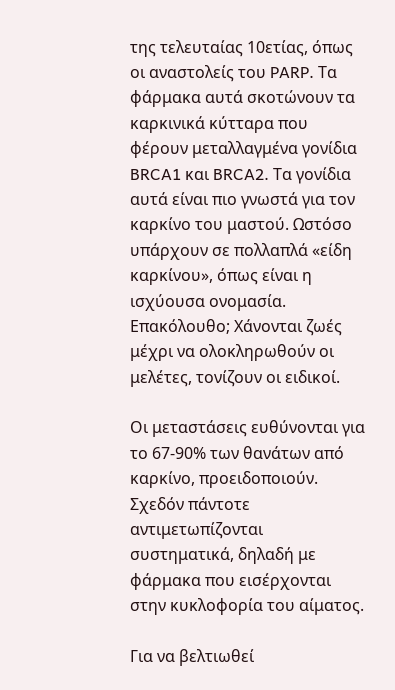της τελευταίας 10ετίας, όπως οι αναστολείς του PARP. Τα φάρμακα αυτά σκοτώνουν τα καρκινικά κύτταρα που φέρουν μεταλλαγμένα γονίδια BRCA1 και BRCA2. Τα γονίδια αυτά είναι πιο γνωστά για τον καρκίνο του μαστού. Ωστόσο υπάρχουν σε πολλαπλά «είδη καρκίνου», όπως είναι η ισχύουσα ονομασία. Επακόλουθο; Χάνονται ζωές μέχρι να ολοκληρωθούν οι μελέτες, τονίζουν οι ειδικοί.

Οι μεταστάσεις ευθύνονται για το 67-90% των θανάτων από καρκίνο, προειδοποιούν. Σχεδόν πάντοτε αντιμετωπίζονται συστηματικά, δηλαδή με φάρμακα που εισέρχονται στην κυκλοφορία του αίματος.

Για να βελτιωθεί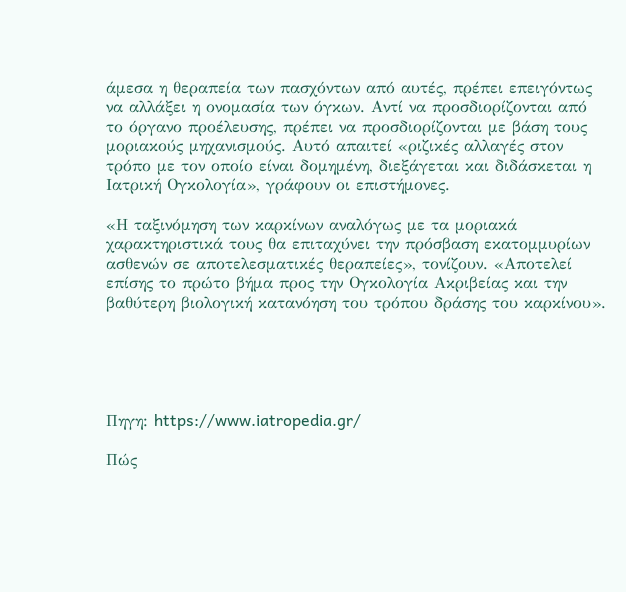άμεσα η θεραπεία των πασχόντων από αυτές, πρέπει επειγόντως να αλλάξει η ονομασία των όγκων. Αντί να προσδιορίζονται από το όργανο προέλευσης, πρέπει να προσδιορίζονται με βάση τους μοριακούς μηχανισμούς. Αυτό απαιτεί «ριζικές αλλαγές στον τρόπο με τον οποίο είναι δομημένη, διεξάγεται και διδάσκεται η Ιατρική Ογκολογία», γράφουν οι επιστήμονες.

«Η ταξινόμηση των καρκίνων αναλόγως με τα μοριακά χαρακτηριστικά τους θα επιταχύνει την πρόσβαση εκατομμυρίων ασθενών σε αποτελεσματικές θεραπείες», τονίζουν. «Αποτελεί επίσης το πρώτο βήμα προς την Ογκολογία Ακριβείας και την βαθύτερη βιολογική κατανόηση του τρόπου δράσης του καρκίνου».





Πηγη: https://www.iatropedia.gr/

Πώς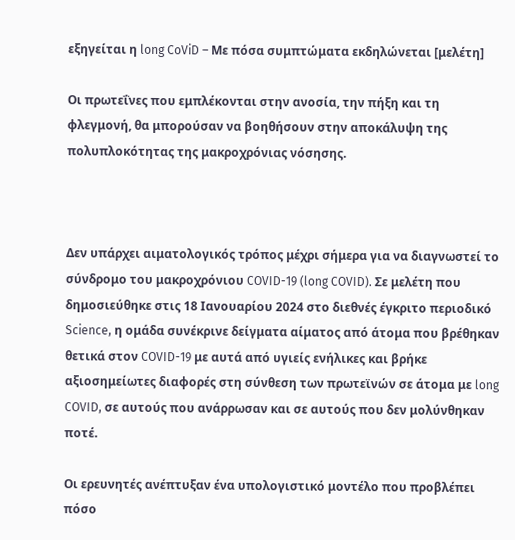εξηγείται η long CoViD – Με πόσα συμπτώματα εκδηλώνεται [μελέτη]

Οι πρωτεΐνες που εμπλέκονται στην ανοσία, την πήξη και τη φλεγμονή, θα μπορούσαν να βοηθήσουν στην αποκάλυψη της πολυπλοκότητας της μακροχρόνιας νόσησης.



Δεν υπάρχει αιματολογικός τρόπος μέχρι σήμερα για να διαγνωστεί το σύνδρομο του μακροχρόνιου COVID-19 (long COVID). Σε μελέτη που δημοσιεύθηκε στις 18 Ιανουαρίου 2024 στο διεθνές έγκριτο περιοδικό Science, η ομάδα συνέκρινε δείγματα αίματος από άτομα που βρέθηκαν θετικά στον COVID-19 με αυτά από υγιείς ενήλικες και βρήκε αξιοσημείωτες διαφορές στη σύνθεση των πρωτεϊνών σε άτομα με long COVID, σε αυτούς που ανάρρωσαν και σε αυτούς που δεν μολύνθηκαν ποτέ.

Οι ερευνητές ανέπτυξαν ένα υπολογιστικό μοντέλο που προβλέπει πόσο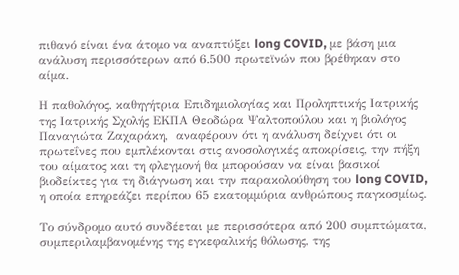πιθανό είναι ένα άτομο να αναπτύξει long COVID, με βάση μια ανάλυση περισσότερων από 6.500 πρωτεϊνών που βρέθηκαν στο αίμα.

Η παθολόγος, καθηγήτρια Επιδημιολογίας και Προληπτικής Ιατρικής της Ιατρικής Σχολής ΕΚΠΑ Θεοδώρα Ψαλτοπούλου και η βιολόγος Παναγιώτα Ζαχαράκη,  αναφέρουν ότι η ανάλυση δείχνει ότι οι πρωτεΐνες που εμπλέκονται στις ανοσολογικές αποκρίσεις, την πήξη του αίματος και τη φλεγμονή θα μπορούσαν να είναι βασικοί βιοδείκτες για τη διάγνωση και την παρακολούθηση του long COVID, η οποία επηρεάζει περίπου 65 εκατομμύρια ανθρώπους παγκοσμίως.

Το σύνδρομο αυτό συνδέεται με περισσότερα από 200 συμπτώματα, συμπεριλαμβανομένης της εγκεφαλικής θόλωσης, της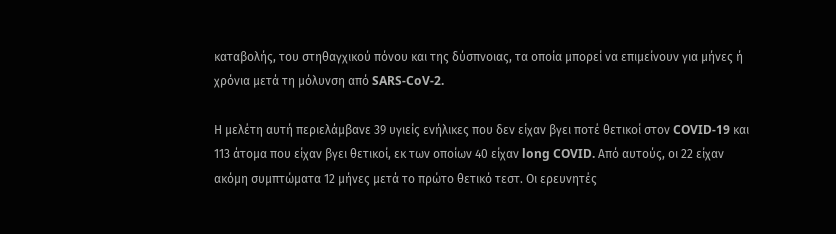καταβολής, του στηθαγχικού πόνου και της δύσπνοιας, τα οποία μπορεί να επιμείνουν για μήνες ή χρόνια μετά τη μόλυνση από SARS-CoV-2.

Η μελέτη αυτή περιελάμβανε 39 υγιείς ενήλικες που δεν είχαν βγει ποτέ θετικοί στον COVID-19 και 113 άτομα που είχαν βγει θετικοί, εκ των οποίων 40 είχαν long COVID. Από αυτούς, οι 22 είχαν ακόμη συμπτώματα 12 μήνες μετά το πρώτο θετικό τεστ. Οι ερευνητές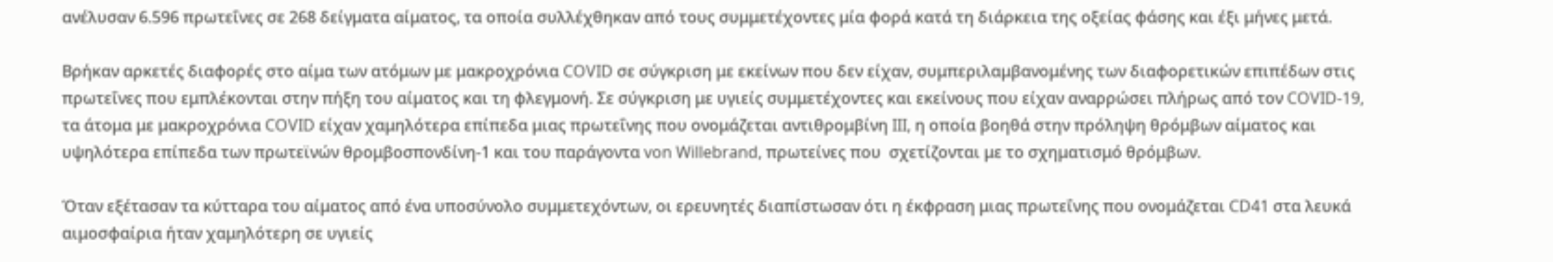ανέλυσαν 6.596 πρωτεΐνες σε 268 δείγματα αίματος, τα οποία συλλέχθηκαν από τους συμμετέχοντες μία φορά κατά τη διάρκεια της οξείας φάσης και έξι μήνες μετά.

Βρήκαν αρκετές διαφορές στο αίμα των ατόμων με μακροχρόνια COVID σε σύγκριση με εκείνων που δεν είχαν, συμπεριλαμβανομένης των διαφορετικών επιπέδων στις πρωτεΐνες που εμπλέκονται στην πήξη του αίματος και τη φλεγμονή. Σε σύγκριση με υγιείς συμμετέχοντες και εκείνους που είχαν αναρρώσει πλήρως από τον COVID-19, τα άτομα με μακροχρόνια COVID είχαν χαμηλότερα επίπεδα μιας πρωτεΐνης που ονομάζεται αντιθρομβίνη III, η οποία βοηθά στην πρόληψη θρόμβων αίματος και υψηλότερα επίπεδα των πρωτεϊνών θρομβοσπονδίνη-1 και του παράγοντα von Willebrand, πρωτείνες που  σχετίζονται με το σχηματισμό θρόμβων.

Όταν εξέτασαν τα κύτταρα του αίματος από ένα υποσύνολο συμμετεχόντων, οι ερευνητές διαπίστωσαν ότι η έκφραση μιας πρωτεΐνης που ονομάζεται CD41 στα λευκά αιμοσφαίρια ήταν χαμηλότερη σε υγιείς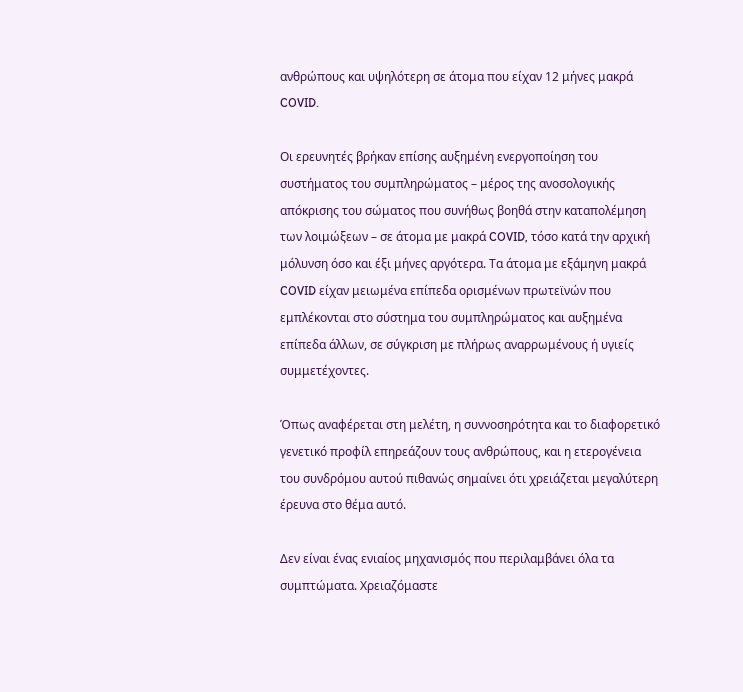ανθρώπους και υψηλότερη σε άτομα που είχαν 12 μήνες μακρά COVID.

Οι ερευνητές βρήκαν επίσης αυξημένη ενεργοποίηση του συστήματος του συμπληρώματος – μέρος της ανοσολογικής απόκρισης του σώματος που συνήθως βοηθά στην καταπολέμηση των λοιμώξεων – σε άτομα με μακρά COVID, τόσο κατά την αρχική μόλυνση όσο και έξι μήνες αργότερα. Τα άτομα με εξάμηνη μακρά COVID είχαν μειωμένα επίπεδα ορισμένων πρωτεϊνών που εμπλέκονται στο σύστημα του συμπληρώματος και αυξημένα επίπεδα άλλων, σε σύγκριση με πλήρως αναρρωμένους ή υγιείς συμμετέχοντες.

Όπως αναφέρεται στη μελέτη, η συννοσηρότητα και το διαφορετικό γενετικό προφίλ επηρεάζουν τους ανθρώπους, και η ετερογένεια του συνδρόμου αυτού πιθανώς σημαίνει ότι χρειάζεται μεγαλύτερη έρευνα στο θέμα αυτό.

Δεν είναι ένας ενιαίος μηχανισμός που περιλαμβάνει όλα τα συμπτώματα. Χρειαζόμαστε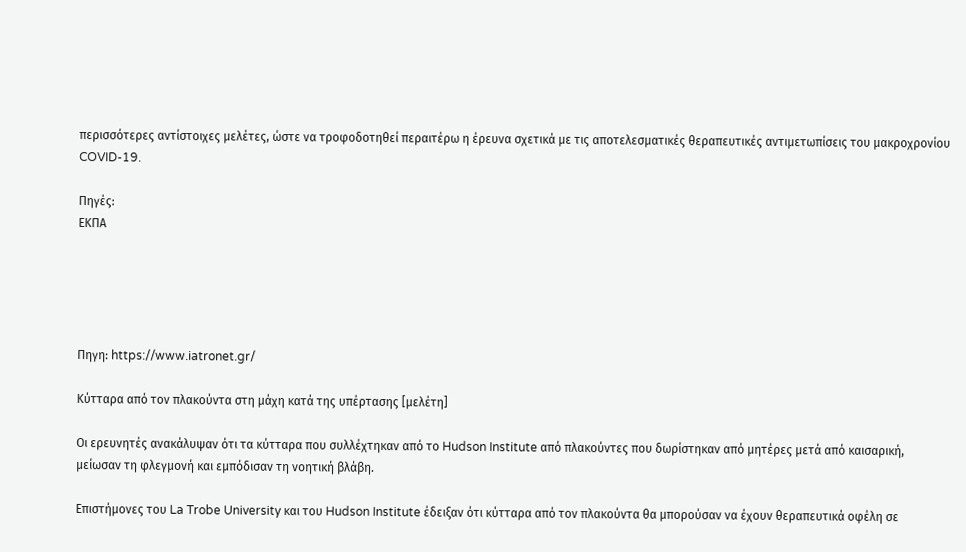περισσότερες αντίστοιχες μελέτες, ώστε να τροφοδοτηθεί περαιτέρω η έρευνα σχετικά με τις αποτελεσματικές θεραπευτικές αντιμετωπίσεις του μακροχρονίου COVID-19.

Πηγές:
ΕΚΠΑ





Πηγη: https://www.iatronet.gr/

Κύτταρα από τον πλακούντα στη μάχη κατά της υπέρτασης [μελέτη]

Οι ερευνητές ανακάλυψαν ότι τα κύτταρα που συλλέχτηκαν από το Hudson Institute από πλακούντες που δωρίστηκαν από μητέρες μετά από καισαρική, μείωσαν τη φλεγμονή και εμπόδισαν τη νοητική βλάβη.

Επιστήμονες του La Trobe University και του Hudson Institute έδειξαν ότι κύτταρα από τον πλακούντα θα μπορούσαν να έχουν θεραπευτικά οφέλη σε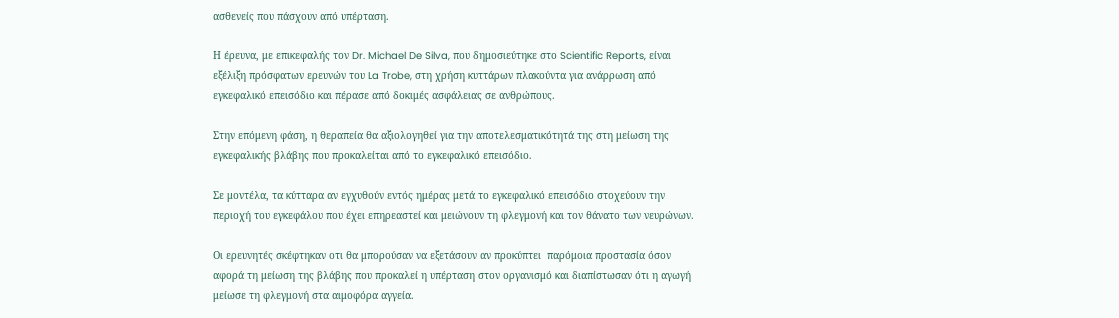ασθενείς που πάσχουν από υπέρταση.

Η έρευνα, με επικεφαλής τον Dr. Michael De Silva, που δημοσιεύτηκε στο Scientific Reports, είναι εξέλιξη πρόσφατων ερευνών του La Trobe, στη χρήση κυττάρων πλακούντα για ανάρρωση από εγκεφαλικό επεισόδιο και πέρασε από δοκιμές ασφάλειας σε ανθρώπους.

Στην επόμενη φάση, η θεραπεία θα αξιολογηθεί για την αποτελεσματικότητά της στη μείωση της εγκεφαλικής βλάβης που προκαλείται από το εγκεφαλικό επεισόδιο.

Σε μοντέλα, τα κύτταρα αν εγχυθούν εντός ημέρας μετά το εγκεφαλικό επεισόδιο στοχεύουν την περιοχή του εγκεφάλου που έχει επηρεαστεί και μειώνουν τη φλεγμονή και τον θάνατο των νευρώνων.

Οι ερευνητές σκέφτηκαν οτι θα μπορούσαν να εξετάσουν αν προκύπτει  παρόμοια προστασία όσον αφορά τη μείωση της βλάβης που προκαλεί η υπέρταση στον οργανισμό και διαπίστωσαν ότι η αγωγή μείωσε τη φλεγμονή στα αιμοφόρα αγγεία.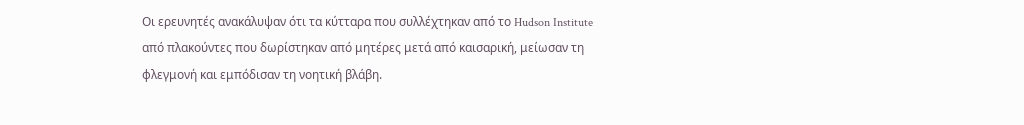Οι ερευνητές ανακάλυψαν ότι τα κύτταρα που συλλέχτηκαν από το Hudson Institute από πλακούντες που δωρίστηκαν από μητέρες μετά από καισαρική, μείωσαν τη φλεγμονή και εμπόδισαν τη νοητική βλάβη.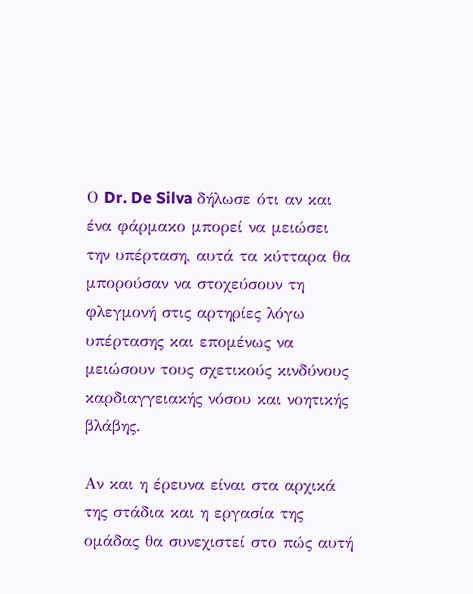Ο Dr. De Silva δήλωσε ότι αν και ένα φάρμακο μπορεί να μειώσει την υπέρταση, αυτά τα κύτταρα θα μπορούσαν να στοχεύσουν τη φλεγμονή στις αρτηρίες λόγω υπέρτασης και επομένως να μειώσουν τους σχετικούς κινδύνους καρδιαγγειακής νόσου και νοητικής βλάβης.

Αν και η έρευνα είναι στα αρχικά της στάδια και η εργασία της ομάδας θα συνεχιστεί στο πώς αυτή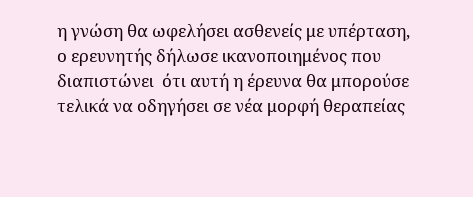η γνώση θα ωφελήσει ασθενείς με υπέρταση, ο ερευνητής δήλωσε ικανοποιημένος που διαπιστώνει  ότι αυτή η έρευνα θα μπορούσε τελικά να οδηγήσει σε νέα μορφή θεραπείας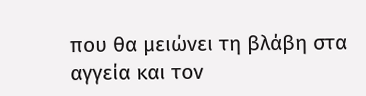που θα μειώνει τη βλάβη στα αγγεία και τον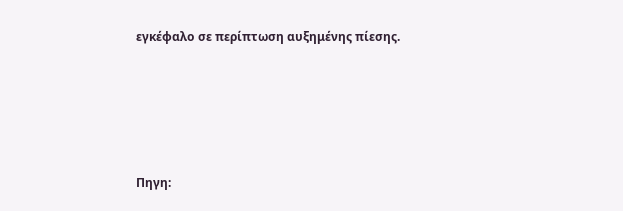εγκέφαλο σε περίπτωση αυξημένης πίεσης.





Πηγη: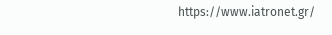https://www.iatronet.gr/